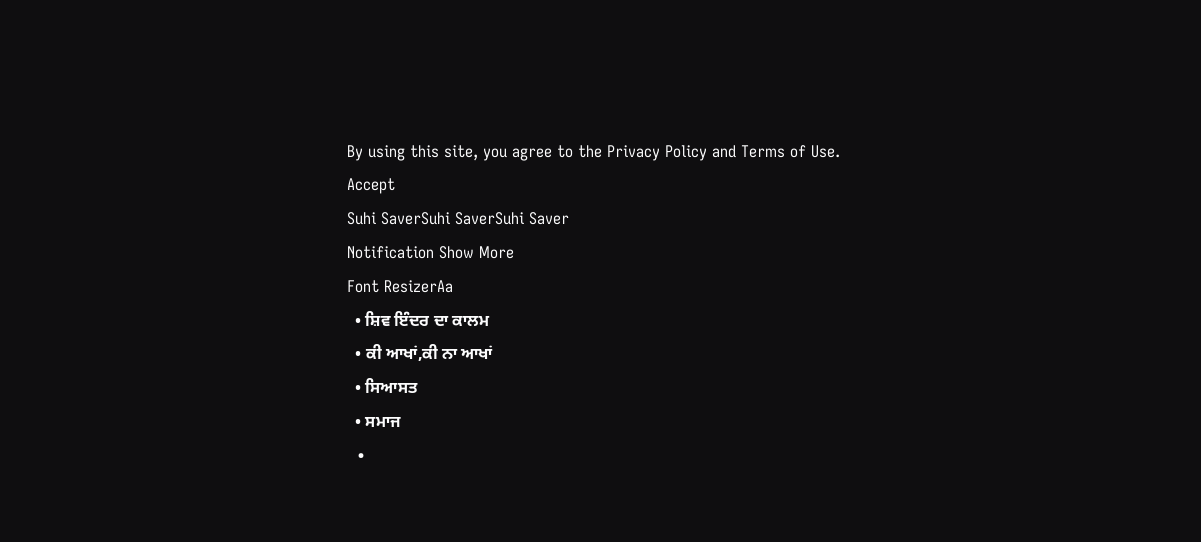By using this site, you agree to the Privacy Policy and Terms of Use.
Accept
Suhi SaverSuhi SaverSuhi Saver
Notification Show More
Font ResizerAa
  • ਸ਼ਿਵ ਇੰਦਰ ਦਾ ਕਾਲਮ
  • ਕੀ ਆਖਾਂ,ਕੀ ਨਾ ਆਖਾਂ
  • ਸਿਆਸਤ
  • ਸਮਾਜ
  •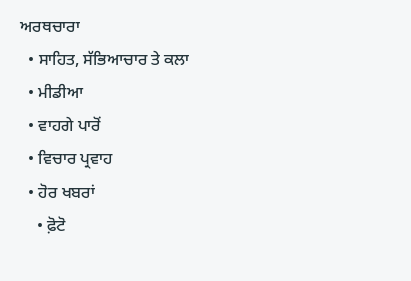ਅਰਥਚਾਰਾ
  • ਸਾਹਿਤ, ਸੱਭਿਆਚਾਰ ਤੇ ਕਲਾ
  • ਮੀਡੀਆ
  • ਵਾਹਗੇ ਪਾਰੋਂ
  • ਵਿਚਾਰ ਪ੍ਰਵਾਹ
  • ਹੋਰ ਖਬਰਾਂ
    • ਫ਼ੋਟੋ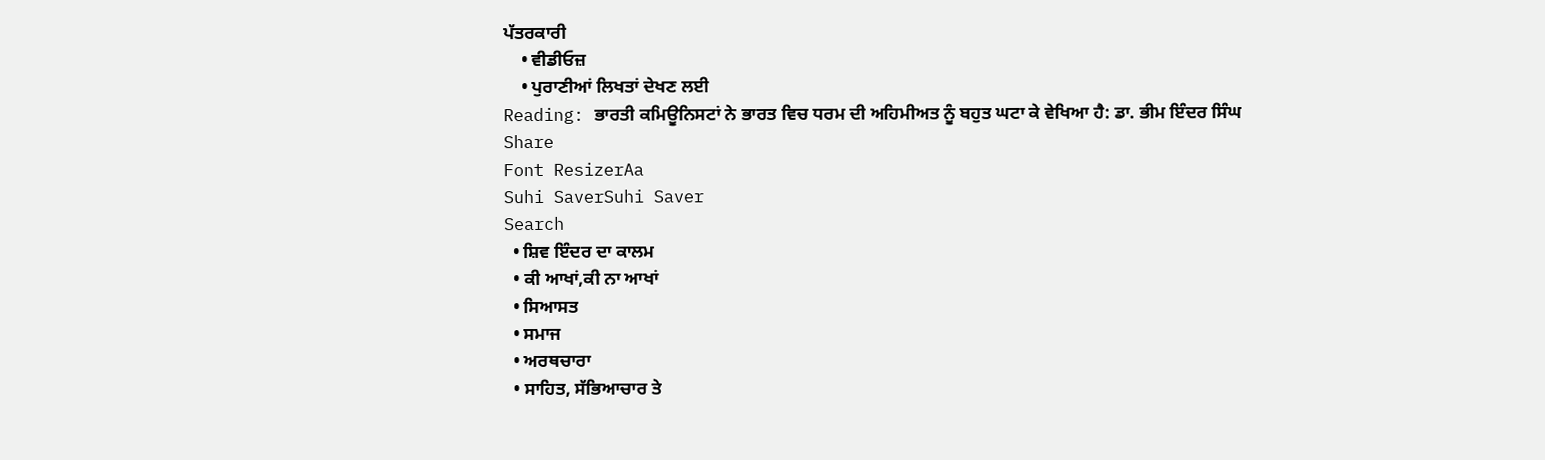ਪੱਤਰਕਾਰੀ
    • ਵੀਡੀਓਜ਼
    • ਪੁਰਾਣੀਆਂ ਲਿਖਤਾਂ ਦੇਖਣ ਲਈ
Reading: ਭਾਰਤੀ ਕਮਿਊਨਿਸਟਾਂ ਨੇ ਭਾਰਤ ਵਿਚ ਧਰਮ ਦੀ ਅਹਿਮੀਅਤ ਨੂੰ ਬਹੁਤ ਘਟਾ ਕੇ ਵੇਖਿਆ ਹੈ: ਡਾ. ਭੀਮ ਇੰਦਰ ਸਿੰਘ
Share
Font ResizerAa
Suhi SaverSuhi Saver
Search
  • ਸ਼ਿਵ ਇੰਦਰ ਦਾ ਕਾਲਮ
  • ਕੀ ਆਖਾਂ,ਕੀ ਨਾ ਆਖਾਂ
  • ਸਿਆਸਤ
  • ਸਮਾਜ
  • ਅਰਥਚਾਰਾ
  • ਸਾਹਿਤ, ਸੱਭਿਆਚਾਰ ਤੇ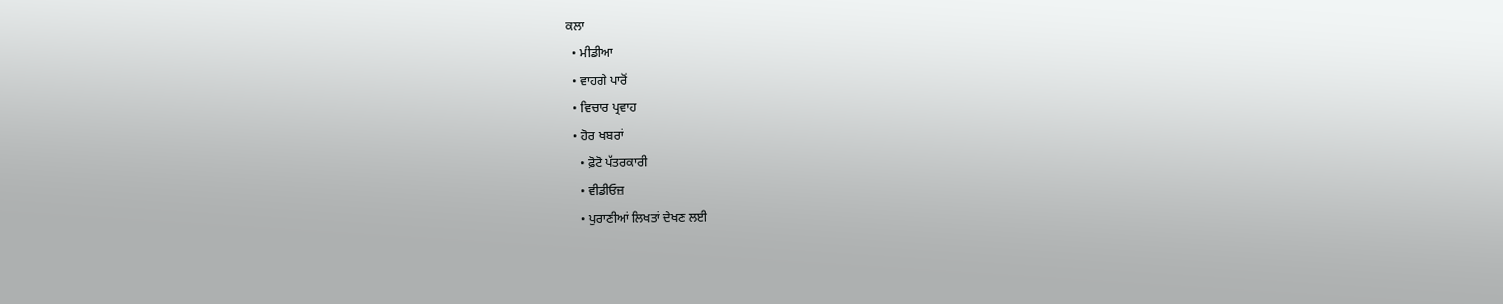ਕਲਾ
  • ਮੀਡੀਆ
  • ਵਾਹਗੇ ਪਾਰੋਂ
  • ਵਿਚਾਰ ਪ੍ਰਵਾਹ
  • ਹੋਰ ਖਬਰਾਂ
    • ਫ਼ੋਟੋ ਪੱਤਰਕਾਰੀ
    • ਵੀਡੀਓਜ਼
    • ਪੁਰਾਣੀਆਂ ਲਿਖਤਾਂ ਦੇਖਣ ਲਈ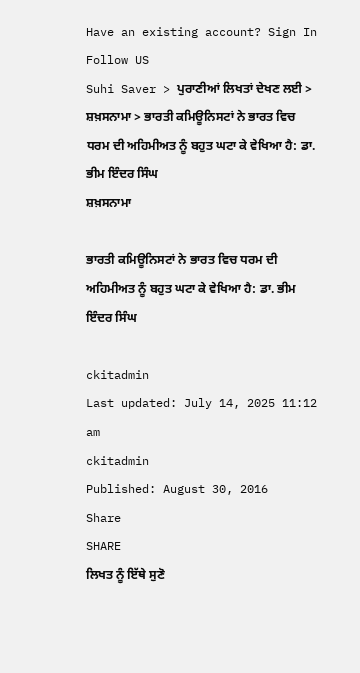Have an existing account? Sign In
Follow US
Suhi Saver > ਪੁਰਾਣੀਆਂ ਲਿਖਤਾਂ ਦੇਖਣ ਲਈ > ਸ਼ਖ਼ਸਨਾਮਾ > ਭਾਰਤੀ ਕਮਿਊਨਿਸਟਾਂ ਨੇ ਭਾਰਤ ਵਿਚ ਧਰਮ ਦੀ ਅਹਿਮੀਅਤ ਨੂੰ ਬਹੁਤ ਘਟਾ ਕੇ ਵੇਖਿਆ ਹੈ: ਡਾ. ਭੀਮ ਇੰਦਰ ਸਿੰਘ
ਸ਼ਖ਼ਸਨਾਮਾ

ਭਾਰਤੀ ਕਮਿਊਨਿਸਟਾਂ ਨੇ ਭਾਰਤ ਵਿਚ ਧਰਮ ਦੀ ਅਹਿਮੀਅਤ ਨੂੰ ਬਹੁਤ ਘਟਾ ਕੇ ਵੇਖਿਆ ਹੈ: ਡਾ. ਭੀਮ ਇੰਦਰ ਸਿੰਘ

ckitadmin
Last updated: July 14, 2025 11:12 am
ckitadmin
Published: August 30, 2016
Share
SHARE
ਲਿਖਤ ਨੂੰ ਇੱਥੇ ਸੁਣੋ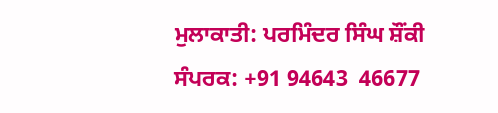ਮੁਲਾਕਾਤੀ: ਪਰਮਿੰਦਰ ਸਿੰਘ ਸ਼ੌਂਕੀ
ਸੰਪਰਕ: +91 94643  46677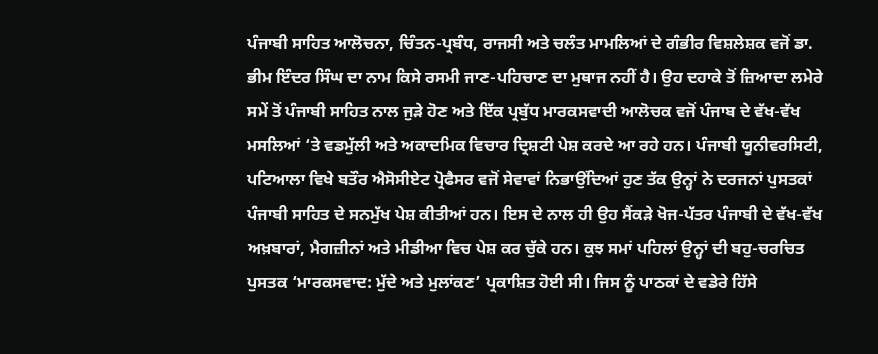ਪੰਜਾਬੀ ਸਾਹਿਤ ਆਲੋਚਨਾ, ਚਿੰਤਨ-ਪ੍ਰਬੰਧ, ਰਾਜਸੀ ਅਤੇ ਚਲੰਤ ਮਾਮਲਿਆਂ ਦੇ ਗੰਭੀਰ ਵਿਸ਼ਲੇਸ਼ਕ ਵਜੋਂ ਡਾ. ਭੀਮ ਇੰਦਰ ਸਿੰਘ ਦਾ ਨਾਮ ਕਿਸੇ ਰਸਮੀ ਜਾਣ-ਪਹਿਚਾਣ ਦਾ ਮੁਥਾਜ ਨਹੀਂ ਹੈ। ਉਹ ਦਹਾਕੇ ਤੋਂ ਜ਼ਿਆਦਾ ਲਮੇਰੇ ਸਮੇਂ ਤੋਂ ਪੰਜਾਬੀ ਸਾਹਿਤ ਨਾਲ ਜੁੜੇ ਹੋਣ ਅਤੇ ਇੱਕ ਪ੍ਰਬੁੱਧ ਮਾਰਕਸਵਾਦੀ ਆਲੋਚਕ ਵਜੋਂ ਪੰਜਾਬ ਦੇ ਵੱਖ-ਵੱਖ ਮਸਲਿਆਂ ‘ਤੇ ਵਡਮੁੱਲੀ ਅਤੇ ਅਕਾਦਮਿਕ ਵਿਚਾਰ ਦ੍ਰਿਸ਼ਟੀ ਪੇਸ਼ ਕਰਦੇ ਆ ਰਹੇ ਹਨ। ਪੰਜਾਬੀ ਯੂਨੀਵਰਸਿਟੀ, ਪਟਿਆਲਾ ਵਿਖੇ ਬਤੌਰ ਐਸੋਸੀਏਟ ਪ੍ਰੋਫੈਸਰ ਵਜੋਂ ਸੇਵਾਵਾਂ ਨਿਭਾਉਂਦਿਆਂ ਹੁਣ ਤੱਕ ਉਨ੍ਹਾਂ ਨੇ ਦਰਜਨਾਂ ਪੁਸਤਕਾਂ ਪੰਜਾਬੀ ਸਾਹਿਤ ਦੇ ਸਨਮੁੱਖ ਪੇਸ਼ ਕੀਤੀਆਂ ਹਨ। ਇਸ ਦੇ ਨਾਲ ਹੀ ਉਹ ਸੈਂਕੜੇ ਖੋਜ-ਪੱਤਰ ਪੰਜਾਬੀ ਦੇ ਵੱਖ-ਵੱਖ ਅਖ਼ਬਾਰਾਂ, ਮੈਗਜ਼ੀਨਾਂ ਅਤੇ ਮੀਡੀਆ ਵਿਚ ਪੇਸ਼ ਕਰ ਚੁੱਕੇ ਹਨ। ਕੁਝ ਸਮਾਂ ਪਹਿਲਾਂ ਉਨ੍ਹਾਂ ਦੀ ਬਹੁ-ਚਰਚਿਤ ਪੁਸਤਕ ‘ਮਾਰਕਸਵਾਦ: ਮੁੱਦੇ ਅਤੇ ਮੁਲਾਂਕਣ’ ਪ੍ਰਕਾਸ਼ਿਤ ਹੋਈ ਸੀ। ਜਿਸ ਨੂੰ ਪਾਠਕਾਂ ਦੇ ਵਡੇਰੇ ਹਿੱਸੇ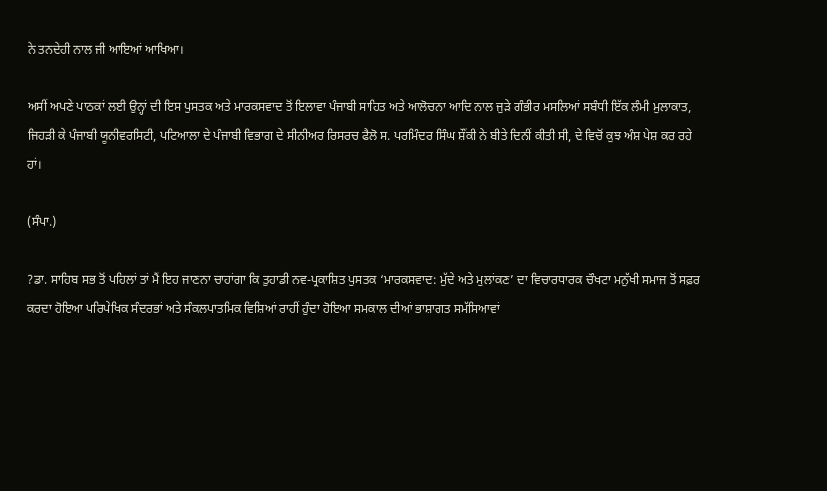ਨੇ ਤਨਦੇਹੀ ਨਾਲ ਜੀ ਆਇਆਂ ਆਖਿਆ।

ਅਸੀਂ ਅਪਣੇ ਪਾਠਕਾਂ ਲਈ ਉਨ੍ਹਾਂ ਦੀ ਇਸ ਪੁਸਤਕ ਅਤੇ ਮਾਰਕਸਵਾਦ ਤੋਂ ਇਲਾਵਾ ਪੰਜਾਬੀ ਸਾਹਿਤ ਅਤੇ ਆਲੋਚਨਾ ਆਦਿ ਨਾਲ ਜੁੜੇ ਗੰਭੀਰ ਮਸਲਿਆਂ ਸਬੰਧੀ ਇੱਕ ਲੰਮੀ ਮੁਲਾਕਾਤ, ਜਿਹੜੀ ਕੇ ਪੰਜਾਬੀ ਯੂਨੀਵਰਸਿਟੀ, ਪਟਿਆਲਾ ਦੇ ਪੰਜਾਬੀ ਵਿਭਾਗ ਦੇ ਸੀਨੀਅਰ ਰਿਸਰਚ ਫੈਲੋ ਸ. ਪਰਮਿੰਦਰ ਸਿੰਘ ਸ਼ੌਂਕੀ ਨੇ ਬੀਤੇ ਦਿਨੀਂ ਕੀਤੀ ਸੀ, ਦੇ ਵਿਚੋਂ ਕੁਝ ਅੰਸ਼ ਪੇਸ਼ ਕਰ ਰਹੇ ਹਾਂ।

(ਸੰਪਾ.)

?ਡਾ. ਸਾਹਿਬ ਸਭ ਤੋਂ ਪਹਿਲਾਂ ਤਾਂ ਮੈਂ ਇਹ ਜਾਣਨਾ ਚਾਹਾਂਗਾ ਕਿ ਤੁਹਾਡੀ ਨਵ-ਪ੍ਰਕਾਸ਼ਿਤ ਪੁਸਤਕ ‘ਮਾਰਕਸਵਾਦ: ਮੁੱਦੇ ਅਤੇ ਮੁਲਾਂਕਣ’ ਦਾ ਵਿਚਾਰਧਾਰਕ ਚੌਖਟਾ ਮਨੁੱਖੀ ਸਮਾਜ ਤੋਂ ਸਫ਼ਰ ਕਰਦਾ ਹੋਇਆ ਪਰਿਪੇਖਿਕ ਸੰਦਰਭਾਂ ਅਤੇ ਸੰਕਲਪਾਤਮਿਕ ਵਿਸ਼ਿਆਂ ਰਾਹੀਂ ਹੁੰਦਾ ਹੋਇਆ ਸਮਕਾਲ ਦੀਆਂ ਭਾਸ਼ਾਗਤ ਸਮੱਸਿਆਵਾਂ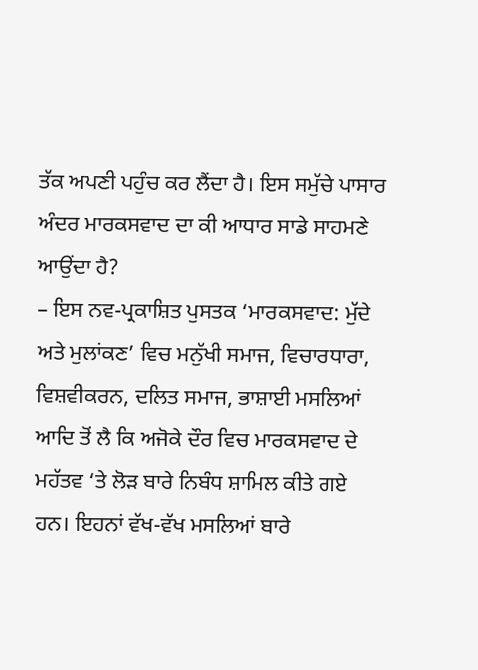ਤੱਕ ਅਪਣੀ ਪਹੁੰਚ ਕਰ ਲੈਂਦਾ ਹੈ। ਇਸ ਸਮੁੱਚੇ ਪਾਸਾਰ ਅੰਦਰ ਮਾਰਕਸਵਾਦ ਦਾ ਕੀ ਆਧਾਰ ਸਾਡੇ ਸਾਹਮਣੇ ਆਉਂਦਾ ਹੈ?
– ਇਸ ਨਵ-ਪ੍ਰਕਾਸ਼ਿਤ ਪੁਸਤਕ ‘ਮਾਰਕਸਵਾਦ: ਮੁੱਦੇ ਅਤੇ ਮੁਲਾਂਕਣ’ ਵਿਚ ਮਨੁੱਖੀ ਸਮਾਜ, ਵਿਚਾਰਧਾਰਾ, ਵਿਸ਼ਵੀਕਰਨ, ਦਲਿਤ ਸਮਾਜ, ਭਾਸ਼ਾਈ ਮਸਲਿਆਂ ਆਦਿ ਤੋਂ ਲੈ ਕਿ ਅਜੋਕੇ ਦੌਰ ਵਿਚ ਮਾਰਕਸਵਾਦ ਦੇ ਮਹੱਤਵ ‘ਤੇ ਲੋੜ ਬਾਰੇ ਨਿਬੰਧ ਸ਼ਾਮਿਲ ਕੀਤੇ ਗਏ ਹਨ। ਇਹਨਾਂ ਵੱਖ-ਵੱਖ ਮਸਲਿਆਂ ਬਾਰੇ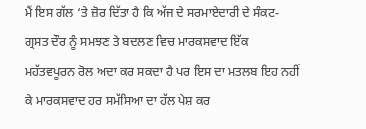ਮੈਂ ਇਸ ਗੱਲ ‘ਤੇ ਜ਼ੋਰ ਦਿੱਤਾ ਹੈ ਕਿ ਅੱਜ ਦੇ ਸਰਮਾਏਦਾਰੀ ਦੇ ਸੰਕਟ-ਗ੍ਰਸਤ ਦੌਰ ਨੂੰ ਸਮਝਣ ਤੇ ਬਦਲਣ ਵਿਚ ਮਾਰਕਸਵਾਦ ਇੱਕ ਮਹੱਤਵਪੂਰਨ ਰੋਲ ਅਦਾ ਕਰ ਸਕਦਾ ਹੈ ਪਰ ਇਸ ਦਾ ਮਤਲਬ ਇਹ ਨਹੀਂ ਕੇ ਮਾਰਕਸਵਾਦ ਹਰ ਸਮੱਸਿਆ ਦਾ ਹੱਲ ਪੇਸ਼ ਕਰ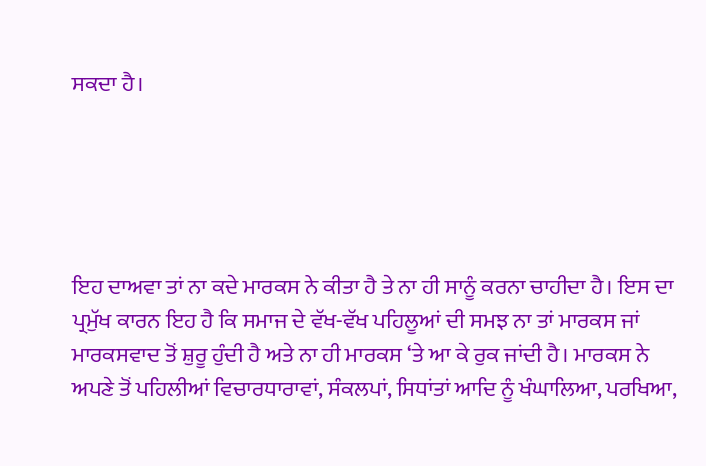ਸਕਦਾ ਹੈ।





ਇਹ ਦਾਅਵਾ ਤਾਂ ਨਾ ਕਦੇ ਮਾਰਕਸ ਨੇ ਕੀਤਾ ਹੈ ਤੇ ਨਾ ਹੀ ਸਾਨੂੰ ਕਰਨਾ ਚਾਹੀਦਾ ਹੈ। ਇਸ ਦਾ ਪ੍ਰਮੁੱਖ ਕਾਰਨ ਇਹ ਹੈ ਕਿ ਸਮਾਜ ਦੇ ਵੱਖ-ਵੱਖ ਪਹਿਲੂਆਂ ਦੀ ਸਮਝ ਨਾ ਤਾਂ ਮਾਰਕਸ ਜਾਂ ਮਾਰਕਸਵਾਦ ਤੋਂ ਸ਼ੁਰੂ ਹੁੰਦੀ ਹੈ ਅਤੇ ਨਾ ਹੀ ਮਾਰਕਸ ‘ਤੇ ਆ ਕੇ ਰੁਕ ਜਾਂਦੀ ਹੈ। ਮਾਰਕਸ ਨੇ ਅਪਣੇ ਤੋਂ ਪਹਿਲੀਆਂ ਵਿਚਾਰਧਾਰਾਵਾਂ, ਸੰਕਲਪਾਂ, ਸਿਧਾਂਤਾਂ ਆਦਿ ਨੂੰ ਖੰਘਾਲਿਆ, ਪਰਖਿਆ,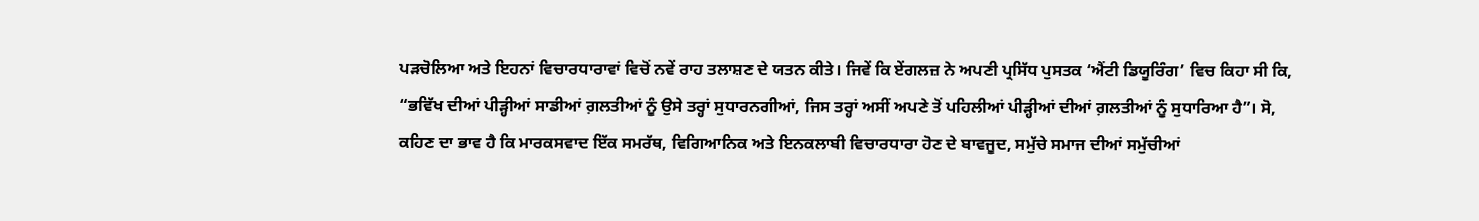ਪੜਚੋਲਿਆ ਅਤੇ ਇਹਨਾਂ ਵਿਚਾਰਧਾਰਾਵਾਂ ਵਿਚੋਂ ਨਵੇਂ ਰਾਹ ਤਲਾਸ਼ਣ ਦੇ ਯਤਨ ਕੀਤੇ। ਜਿਵੇਂ ਕਿ ਏਂਗਲਜ਼ ਨੇ ਅਪਣੀ ਪ੍ਰਸਿੱਧ ਪੁਸਤਕ ‘ਐਂਟੀ ਡਿਯੂਰਿੰਗ’ ਵਿਚ ਕਿਹਾ ਸੀ ਕਿ, “ਭਵਿੱਖ ਦੀਆਂ ਪੀੜ੍ਹੀਆਂ ਸਾਡੀਆਂ ਗ਼ਲਤੀਆਂ ਨੂੰ ਉਸੇ ਤਰ੍ਹਾਂ ਸੁਧਾਰਨਗੀਆਂ, ਜਿਸ ਤਰ੍ਹਾਂ ਅਸੀਂ ਅਪਣੇ ਤੋਂ ਪਹਿਲੀਆਂ ਪੀੜ੍ਹੀਆਂ ਦੀਆਂ ਗ਼ਲਤੀਆਂ ਨੂੰ ਸੁਧਾਰਿਆ ਹੈ”। ਸੋ, ਕਹਿਣ ਦਾ ਭਾਵ ਹੈ ਕਿ ਮਾਰਕਸਵਾਦ ਇੱਕ ਸਮਰੱਥ, ਵਿਗਿਆਨਿਕ ਅਤੇ ਇਨਕਲਾਬੀ ਵਿਚਾਰਧਾਰਾ ਹੋਣ ਦੇ ਬਾਵਜੂਦ, ਸਮੁੱਚੇ ਸਮਾਜ ਦੀਆਂ ਸਮੁੱਚੀਆਂ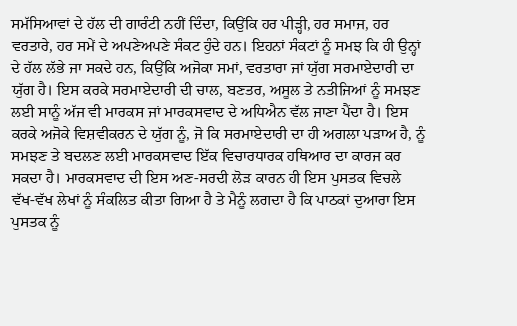ਸਮੱਸਿਆਵਾਂ ਦੇ ਹੱਲ ਦੀ ਗਾਰੰਟੀ ਨਹੀਂ ਦਿੰਦਾ, ਕਿਉਂਕਿ ਹਰ ਪੀੜ੍ਹੀ, ਹਰ ਸਮਾਜ, ਹਰ ਵਰਤਾਰੇ, ਹਰ ਸਮੇਂ ਦੇ ਅਪਣੇਅਪਣੇ ਸੰਕਟ ਹੁੰਦੇ ਹਨ। ਇਹਨਾਂ ਸੰਕਟਾਂ ਨੂੰ ਸਮਝ ਕਿ ਹੀ ਉਨ੍ਹਾਂ ਦੇ ਹੱਲ ਲੱਭੇ ਜਾ ਸਕਦੇ ਹਨ, ਕਿਉਂਕਿ ਅਜੋਕਾ ਸਮਾਂ, ਵਰਤਾਰਾ ਜਾਂ ਯੁੱਗ ਸਰਮਾਏਦਾਰੀ ਦਾ ਯੁੱਗ ਹੈ। ਇਸ ਕਰਕੇ ਸਰਮਾਏਦਾਰੀ ਦੀ ਚਾਲ, ਬਣਤਰ, ਅਸੂਲ ਤੇ ਨਤੀਜਿਆਂ ਨੂੰ ਸਮਝਣ ਲਈ ਸਾਨੂੰ ਅੱਜ ਵੀ ਮਾਰਕਸ ਜਾਂ ਮਾਰਕਸਵਾਦ ਦੇ ਅਧਿਐਨ ਵੱਲ ਜਾਣਾ ਪੈਂਦਾ ਹੈ। ਇਸ ਕਰਕੇ ਅਜੋਕੇ ਵਿਸ਼ਵੀਕਰਨ ਦੇ ਯੁੱਗ ਨੂੰ, ਜੋ ਕਿ ਸਰਮਾਏਦਾਰੀ ਦਾ ਹੀ ਅਗਲਾ ਪੜਾਅ ਹੈ, ਨੂੰ ਸਮਝਣ ਤੇ ਬਦਲਣ ਲਈ ਮਾਰਕਸਵਾਦ ਇੱਕ ਵਿਚਾਰਧਾਰਕ ਹਥਿਆਰ ਦਾ ਕਾਰਜ ਕਰ ਸਕਦਾ ਹੈ। ਮਾਰਕਸਵਾਦ ਦੀ ਇਸ ਅਣ-ਸਰਦੀ ਲੋੜ ਕਾਰਨ ਹੀ ਇਸ ਪੁਸਤਕ ਵਿਚਲੇ ਵੱਖ-ਵੱਖ ਲੇਖਾਂ ਨੂੰ ਸੰਕਲਿਤ ਕੀਤਾ ਗਿਆ ਹੈ ਤੇ ਮੈਨੂੰ ਲਗਦਾ ਹੈ ਕਿ ਪਾਠਕਾਂ ਦੁਆਰਾ ਇਸ ਪੁਸਤਕ ਨੂੰ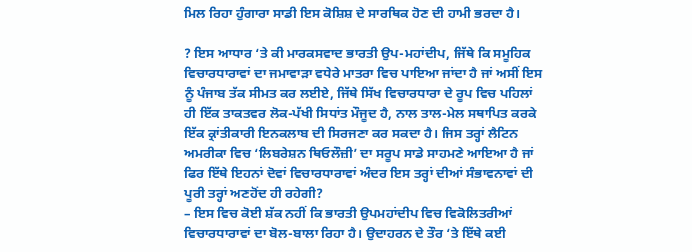ਮਿਲ ਰਿਹਾ ਹੁੰਗਾਰਾ ਸਾਡੀ ਇਸ ਕੋਸ਼ਿਸ਼ ਦੇ ਸਾਰਥਿਕ ਹੋਣ ਦੀ ਹਾਮੀ ਭਰਦਾ ਹੈ।

? ਇਸ ਆਧਾਰ ‘ਤੇ ਕੀ ਮਾਰਕਸਵਾਦ ਭਾਰਤੀ ਉਪ-ਮਹਾਂਦੀਪ, ਜਿੱਥੇ ਕਿ ਸਮੂਹਿਕ ਵਿਚਾਰਧਾਰਾਵਾਂ ਦਾ ਜਮਾਵਾੜਾ ਵਧੇਰੇ ਮਾਤਰਾ ਵਿਚ ਪਾਇਆ ਜਾਂਦਾ ਹੈ ਜਾਂ ਅਸੀਂ ਇਸ ਨੂੰ ਪੰਜਾਬ ਤੱਕ ਸੀਮਤ ਕਰ ਲਈਏ, ਜਿੱਥੇ ਸਿੱਖ ਵਿਚਾਰਧਾਰਾ ਦੇ ਰੂਪ ਵਿਚ ਪਹਿਲਾਂ ਹੀ ਇੱਕ ਤਾਕਤਵਰ ਲੋਕ-ਪੱਖੀ ਸਿਧਾਂਤ ਮੌਜੂਦ ਹੈ, ਨਾਲ ਤਾਲ-ਮੇਲ ਸਥਾਪਿਤ ਕਰਕੇ ਇੱਕ ਕ੍ਰਾਂਤੀਕਾਰੀ ਇਨਕਲਾਬ ਦੀ ਸਿਰਜਣਾ ਕਰ ਸਕਦਾ ਹੈ। ਜਿਸ ਤਰ੍ਹਾਂ ਲੈਟਿਨ ਅਮਰੀਕਾ ਵਿਚ ‘ਲਿਬਰੇਸ਼ਨ ਥਿਓਲੌਜ਼ੀ’ ਦਾ ਸਰੂਪ ਸਾਡੇ ਸਾਹਮਣੇ ਆਇਆ ਹੈ ਜਾਂ ਫਿਰ ਇੱਥੇ ਇਹਨਾਂ ਦੋਵਾਂ ਵਿਚਾਰਧਾਰਾਵਾਂ ਅੰਦਰ ਇਸ ਤਰ੍ਹਾਂ ਦੀਆਂ ਸੰਭਾਵਨਾਵਾਂ ਦੀ ਪੂਰੀ ਤਰ੍ਹਾਂ ਅਣਹੋਂਦ ਹੀ ਰਹੇਗੀ?
– ਇਸ ਵਿਚ ਕੋਈ ਸ਼ੱਕ ਨਹੀਂ ਕਿ ਭਾਰਤੀ ਉਪਮਹਾਂਦੀਪ ਵਿਚ ਵਿਕੋਲਿਤਰੀਆਂ ਵਿਚਾਰਧਾਰਾਵਾਂ ਦਾ ਬੋਲ-ਬਾਲਾ ਰਿਹਾ ਹੈ। ਉਦਾਹਰਨ ਦੇ ਤੌਰ ‘ਤੇ ਇੱਥੇ ਕਈ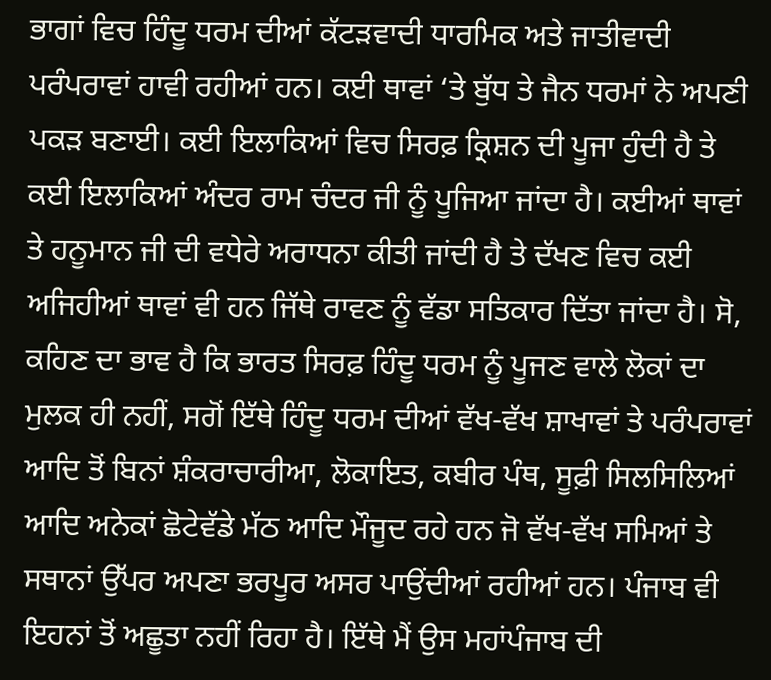ਭਾਗਾਂ ਵਿਚ ਹਿੰਦੂ ਧਰਮ ਦੀਆਂ ਕੱਟੜਵਾਦੀ ਧਾਰਮਿਕ ਅਤੇ ਜਾਤੀਵਾਦੀ ਪਰੰਪਰਾਵਾਂ ਹਾਵੀ ਰਹੀਆਂ ਹਨ। ਕਈ ਥਾਵਾਂ ‘ਤੇ ਬੁੱਧ ਤੇ ਜੈਨ ਧਰਮਾਂ ਨੇ ਅਪਣੀ ਪਕੜ ਬਣਾਈ। ਕਈ ਇਲਾਕਿਆਂ ਵਿਚ ਸਿਰਫ਼ ਕ੍ਰਿਸ਼ਨ ਦੀ ਪੂਜਾ ਹੁੰਦੀ ਹੈ ਤੇ ਕਈ ਇਲਾਕਿਆਂ ਅੰਦਰ ਰਾਮ ਚੰਦਰ ਜੀ ਨੂੰ ਪੂਜਿਆ ਜਾਂਦਾ ਹੈ। ਕਈਆਂ ਥਾਵਾਂ ਤੇ ਹਨੂਮਾਨ ਜੀ ਦੀ ਵਧੇਰੇ ਅਰਾਧਨਾ ਕੀਤੀ ਜਾਂਦੀ ਹੈ ਤੇ ਦੱਖਣ ਵਿਚ ਕਈ ਅਜਿਹੀਆਂ ਥਾਵਾਂ ਵੀ ਹਨ ਜਿੱਥੇ ਰਾਵਣ ਨੂੰ ਵੱਡਾ ਸਤਿਕਾਰ ਦਿੱਤਾ ਜਾਂਦਾ ਹੈ। ਸੋ, ਕਹਿਣ ਦਾ ਭਾਵ ਹੈ ਕਿ ਭਾਰਤ ਸਿਰਫ਼ ਹਿੰਦੂ ਧਰਮ ਨੂੰ ਪੂਜਣ ਵਾਲੇ ਲੋਕਾਂ ਦਾ ਮੁਲਕ ਹੀ ਨਹੀਂ, ਸਗੋਂ ਇੱਥੇ ਹਿੰਦੂ ਧਰਮ ਦੀਆਂ ਵੱਖ-ਵੱਖ ਸ਼ਾਖਾਵਾਂ ਤੇ ਪਰੰਪਰਾਵਾਂ ਆਦਿ ਤੋਂ ਬਿਨਾਂ ਸ਼ੰਕਰਾਚਾਰੀਆ, ਲੋਕਾਇਤ, ਕਬੀਰ ਪੰਥ, ਸੂਫ਼ੀ ਸਿਲਸਿਲਿਆਂ ਆਦਿ ਅਨੇਕਾਂ ਛੋਟੇਵੱਡੇ ਮੱਠ ਆਦਿ ਮੌਜੂਦ ਰਹੇ ਹਨ ਜੋ ਵੱਖ-ਵੱਖ ਸਮਿਆਂ ਤੇ ਸਥਾਨਾਂ ਉੱਪਰ ਅਪਣਾ ਭਰਪੂਰ ਅਸਰ ਪਾਉਂਦੀਆਂ ਰਹੀਆਂ ਹਨ। ਪੰਜਾਬ ਵੀ ਇਹਨਾਂ ਤੋਂ ਅਛੂਤਾ ਨਹੀਂ ਰਿਹਾ ਹੈ। ਇੱਥੇ ਮੈਂ ਉਸ ਮਹਾਂਪੰਜਾਬ ਦੀ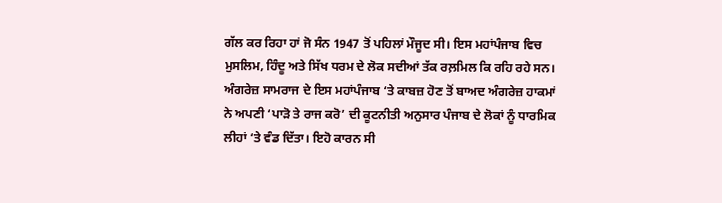ਗੱਲ ਕਰ ਰਿਹਾ ਹਾਂ ਜੋ ਸੰਨ 1947 ਤੋਂ ਪਹਿਲਾਂ ਮੌਜੂਦ ਸੀ। ਇਸ ਮਹਾਂਪੰਜਾਬ ਵਿਚ ਮੁਸਲਿਮ, ਹਿੰਦੂ ਅਤੇ ਸਿੱਖ ਧਰਮ ਦੇ ਲੋਕ ਸਦੀਆਂ ਤੱਕ ਰਲ਼ਮਿਲ ਕਿ ਰਹਿ ਰਹੇ ਸਨ। ਅੰਗਰੇਜ਼ ਸਾਮਰਾਜ ਦੇ ਇਸ ਮਹਾਂਪੰਜਾਬ ‘ਤੇ ਕਾਬਜ਼ ਹੋਣ ਤੋਂ ਬਾਅਦ ਅੰਗਰੇਜ਼ ਹਾਕਮਾਂ ਨੇ ਅਪਣੀ ‘ਪਾੜੋ ਤੇ ਰਾਜ ਕਰੋ’ ਦੀ ਕੂਟਨੀਤੀ ਅਨੁਸਾਰ ਪੰਜਾਬ ਦੇ ਲੋਕਾਂ ਨੂੰ ਧਾਰਮਿਕ ਲੀਹਾਂ ‘ਤੇ ਵੰਡ ਦਿੱਤਾ। ਇਹੋ ਕਾਰਨ ਸੀ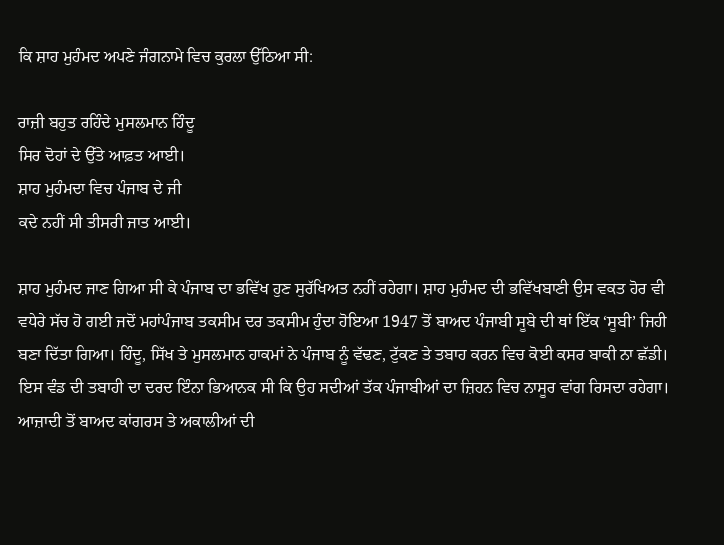ਕਿ ਸ਼ਾਹ ਮੁਹੰਮਦ ਅਪਣੇ ਜੰਗਨਾਮੇ ਵਿਚ ਕੁਰਲਾ ਉੱਠਿਆ ਸੀ:

ਰਾਜ਼ੀ ਬਹੁਤ ਰਹਿੰਦੇ ਮੁਸਲਮਾਨ ਹਿੰਦੂ
ਸਿਰ ਦੋਹਾਂ ਦੇ ਉੱਤੇ ਆਫ਼ਤ ਆਈ।
ਸ਼ਾਹ ਮੁਹੰਮਦਾ ਵਿਚ ਪੰਜਾਬ ਦੇ ਜੀ
ਕਦੇ ਨਹੀਂ ਸੀ ਤੀਸਰੀ ਜਾਤ ਆਈ।

ਸ਼ਾਹ ਮੁਹੰਮਦ ਜਾਣ ਗਿਆ ਸੀ ਕੇ ਪੰਜਾਬ ਦਾ ਭਵਿੱਖ ਹੁਣ ਸੁਰੱਖਿਅਤ ਨਹੀਂ ਰਹੇਗਾ। ਸ਼ਾਹ ਮੁਹੰਮਦ ਦੀ ਭਵਿੱਖਬਾਣੀ ਉਸ ਵਕਤ ਹੋਰ ਵੀ ਵਧੇਰੇ ਸੱਚ ਹੋ ਗਈ ਜਦੋਂ ਮਹਾਂਪੰਜਾਬ ਤਕਸੀਮ ਦਰ ਤਕਸੀਮ ਹੁੰਦਾ ਹੋਇਆ 1947 ਤੋਂ ਬਾਅਦ ਪੰਜਾਬੀ ਸੂਬੇ ਦੀ ਥਾਂ ਇੱਕ ‘ਸੂਬੀ’ ਜਿਹੀ ਬਣਾ ਦਿੱਤਾ ਗਿਆ। ਹਿੰਦੂ, ਸਿੱਖ ਤੇ ਮੁਸਲਮਾਨ ਹਾਕਮਾਂ ਨੇ ਪੰਜਾਬ ਨੂੰ ਵੱਢਣ, ਟੁੱਕਣ ਤੇ ਤਬਾਹ ਕਰਨ ਵਿਚ ਕੋਈ ਕਸਰ ਬਾਕੀ ਨਾ ਛੱਡੀ। ਇਸ ਵੰਡ ਦੀ ਤਬਾਹੀ ਦਾ ਦਰਦ ਇੰਨਾ ਭਿਆਨਕ ਸੀ ਕਿ ਉਹ ਸਦੀਆਂ ਤੱਕ ਪੰਜਾਬੀਆਂ ਦਾ ਜ਼ਿਹਨ ਵਿਚ ਨਾਸੂਰ ਵਾਂਗ ਰਿਸਦਾ ਰਹੇਗਾ। ਆਜ਼ਾਦੀ ਤੋਂ ਬਾਅਦ ਕਾਂਗਰਸ ਤੇ ਅਕਾਲੀਆਂ ਦੀ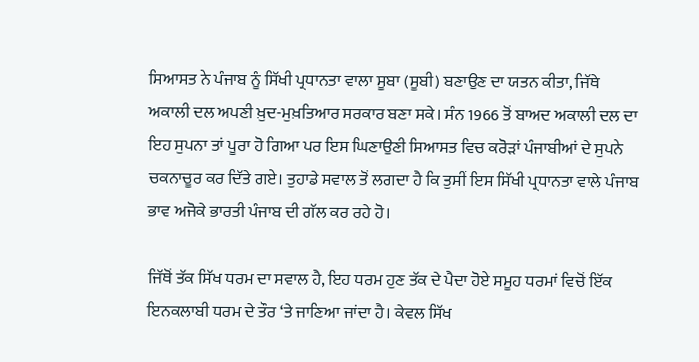ਸਿਆਸਤ ਨੇ ਪੰਜਾਬ ਨੂੰ ਸਿੱਖੀ ਪ੍ਰਧਾਨਤਾ ਵਾਲਾ ਸੂਬਾ (ਸੂਬੀ) ਬਣਾਉਣ ਦਾ ਯਤਨ ਕੀਤਾ, ਜਿੱਥੇ ਅਕਾਲੀ ਦਲ ਅਪਣੀ ਖ਼ੁਦ-ਮੁਖ਼ਤਿਆਰ ਸਰਕਾਰ ਬਣਾ ਸਕੇ। ਸੰਨ 1966 ਤੋਂ ਬਾਅਦ ਅਕਾਲੀ ਦਲ ਦਾ ਇਹ ਸੁਪਨਾ ਤਾਂ ਪੂਰਾ ਹੋ ਗਿਆ ਪਰ ਇਸ ਘਿਣਾਉਣੀ ਸਿਆਸਤ ਵਿਚ ਕਰੋੜਾਂ ਪੰਜਾਬੀਆਂ ਦੇ ਸੁਪਨੇ ਚਕਨਾਚੂਰ ਕਰ ਦਿੱਤੇ ਗਏ। ਤੁਹਾਡੇ ਸਵਾਲ ਤੋਂ ਲਗਦਾ ਹੈ ਕਿ ਤੁਸੀਂ ਇਸ ਸਿੱਖੀ ਪ੍ਰਧਾਨਤਾ ਵਾਲੇ ਪੰਜਾਬ ਭਾਵ ਅਜੋਕੇ ਭਾਰਤੀ ਪੰਜਾਬ ਦੀ ਗੱਲ ਕਰ ਰਹੇ ਹੋ।

ਜਿੱਥੋਂ ਤੱਕ ਸਿੱਖ ਧਰਮ ਦਾ ਸਵਾਲ ਹੈ, ਇਹ ਧਰਮ ਹੁਣ ਤੱਕ ਦੇ ਪੈਦਾ ਹੋਏ ਸਮੂਹ ਧਰਮਾਂ ਵਿਚੋਂ ਇੱਕ ਇਨਕਲਾਬੀ ਧਰਮ ਦੇ ਤੌਰ ‘ਤੇ ਜਾਣਿਆ ਜਾਂਦਾ ਹੈ। ਕੇਵਲ ਸਿੱਖ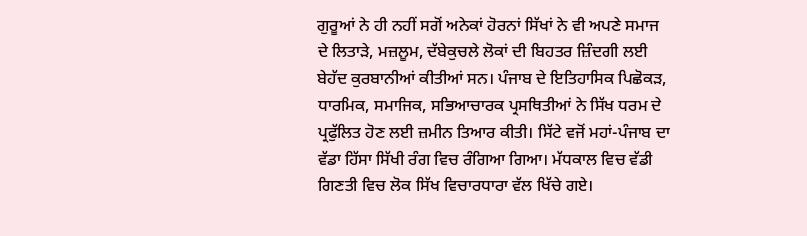ਗੁਰੂਆਂ ਨੇ ਹੀ ਨਹੀਂ ਸਗੋਂ ਅਨੇਕਾਂ ਹੋਰਨਾਂ ਸਿੱਖਾਂ ਨੇ ਵੀ ਅਪਣੇ ਸਮਾਜ ਦੇ ਲਿਤਾੜੇ, ਮਜ਼ਲੂਮ, ਦੱਬੇਕੁਚਲੇ ਲੋਕਾਂ ਦੀ ਬਿਹਤਰ ਜ਼ਿੰਦਗੀ ਲਈ ਬੇਹੱਦ ਕੁਰਬਾਨੀਆਂ ਕੀਤੀਆਂ ਸਨ। ਪੰਜਾਬ ਦੇ ਇਤਿਹਾਸਿਕ ਪਿਛੋਕੜ, ਧਾਰਮਿਕ, ਸਮਾਜਿਕ, ਸਭਿਆਚਾਰਕ ਪ੍ਰਸਥਿਤੀਆਂ ਨੇ ਸਿੱਖ ਧਰਮ ਦੇ ਪ੍ਰਫੁੱਲਿਤ ਹੋਣ ਲਈ ਜ਼ਮੀਨ ਤਿਆਰ ਕੀਤੀ। ਸਿੱਟੇ ਵਜੋਂ ਮਹਾਂ-ਪੰਜਾਬ ਦਾ ਵੱਡਾ ਹਿੱਸਾ ਸਿੱਖੀ ਰੰਗ ਵਿਚ ਰੰਗਿਆ ਗਿਆ। ਮੱਧਕਾਲ ਵਿਚ ਵੱਡੀ ਗਿਣਤੀ ਵਿਚ ਲੋਕ ਸਿੱਖ ਵਿਚਾਰਧਾਰਾ ਵੱਲ ਖਿੱਚੇ ਗਏ।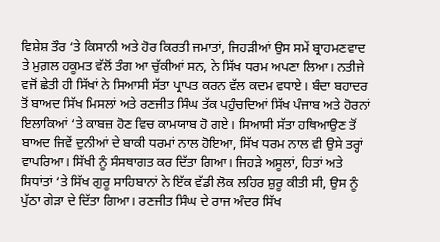ਵਿਸ਼ੇਸ਼ ਤੌਰ ‘ਤੇ ਕਿਸਾਨੀ ਅਤੇ ਹੋਰ ਕਿਰਤੀ ਜਮਾਤਾਂ, ਜਿਹੜੀਆਂ ਉਸ ਸਮੇਂ ਬ੍ਰਾਹਮਣਵਾਦ ਤੇ ਮੁਗ਼ਲ ਹਕੂਮਤ ਵੱਲੋਂ ਤੰਗ ਆ ਚੁੱਕੀਆਂ ਸਨ, ਨੇ ਸਿੱਖ ਧਰਮ ਅਪਣਾ ਲਿਆ। ਨਤੀਜੇ ਵਜੋਂ ਛੇਤੀ ਹੀ ਸਿੱਖਾਂ ਨੇ ਸਿਆਸੀ ਸੱਤਾ ਪ੍ਰਾਪਤ ਕਰਨ ਵੱਲ ਕਦਮ ਵਧਾਏ। ਬੰਦਾ ਬਹਾਦਰ ਤੋਂ ਬਾਅਦ ਸਿੱਖ ਮਿਸਲਾਂ ਅਤੇ ਰਣਜੀਤ ਸਿੰਘ ਤੱਕ ਪਹੁੰਚਦਿਆਂ ਸਿੱਖ ਪੰਜਾਬ ਅਤੇ ਹੋਰਨਾਂ ਇਲਾਕਿਆਂ ‘ਤੇ ਕਾਬਜ਼ ਹੋਣ ਵਿਚ ਕਾਮਯਾਬ ਹੋ ਗਏ। ਸਿਆਸੀ ਸੱਤਾ ਹਥਿਆਉਣ ਤੋਂ ਬਾਅਦ ਜਿਵੇਂ ਦੁਨੀਆਂ ਦੇ ਬਾਕੀ ਧਰਮਾਂ ਨਾਲ ਹੋਇਆ, ਸਿੱਖ ਧਰਮ ਨਾਲ ਵੀ ਉਸੇ ਤਰ੍ਹਾਂ ਵਾਪਰਿਆ। ਸਿੱਖੀ ਨੂੰ ਸੰਸਥਾਗਤ ਕਰ ਦਿੱਤਾ ਗਿਆ। ਜਿਹੜੇ ਅਸੂਲਾਂ, ਹਿਤਾਂ ਅਤੇ ਸਿਧਾਂਤਾਂ ‘ਤੇ ਸਿੱਖ ਗੁਰੂ ਸਾਹਿਬਾਨਾਂ ਨੇ ਇੱਕ ਵੱਡੀ ਲੋਕ ਲਹਿਰ ਸ਼ੁਰੂ ਕੀਤੀ ਸੀ, ਉਸ ਨੂੰ ਪੁੱਠਾ ਗੇੜਾ ਦੇ ਦਿੱਤਾ ਗਿਆ। ਰਣਜੀਤ ਸਿੰਘ ਦੇ ਰਾਜ ਅੰਦਰ ਸਿੱਖ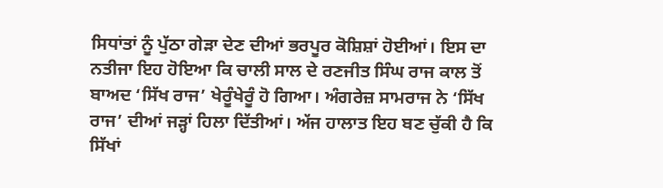ਸਿਧਾਂਤਾਂ ਨੂੰ ਪੁੱਠਾ ਗੇੜਾ ਦੇਣ ਦੀਆਂ ਭਰਪੂਰ ਕੋਸ਼ਿਸ਼ਾਂ ਹੋਈਆਂ। ਇਸ ਦਾ ਨਤੀਜਾ ਇਹ ਹੋਇਆ ਕਿ ਚਾਲੀ ਸਾਲ ਦੇ ਰਣਜੀਤ ਸਿੰਘ ਰਾਜ ਕਾਲ ਤੋਂ ਬਾਅਦ ‘ਸਿੱਖ ਰਾਜ’ ਖੇਰੂੰਖੇਰੂੰ ਹੋ ਗਿਆ। ਅੰਗਰੇਜ਼ ਸਾਮਰਾਜ ਨੇ ‘ਸਿੱਖ ਰਾਜ’ ਦੀਆਂ ਜੜ੍ਹਾਂ ਹਿਲਾ ਦਿੱਤੀਆਂ। ਅੱਜ ਹਾਲਾਤ ਇਹ ਬਣ ਚੁੱਕੀ ਹੈ ਕਿ ਸਿੱਖਾਂ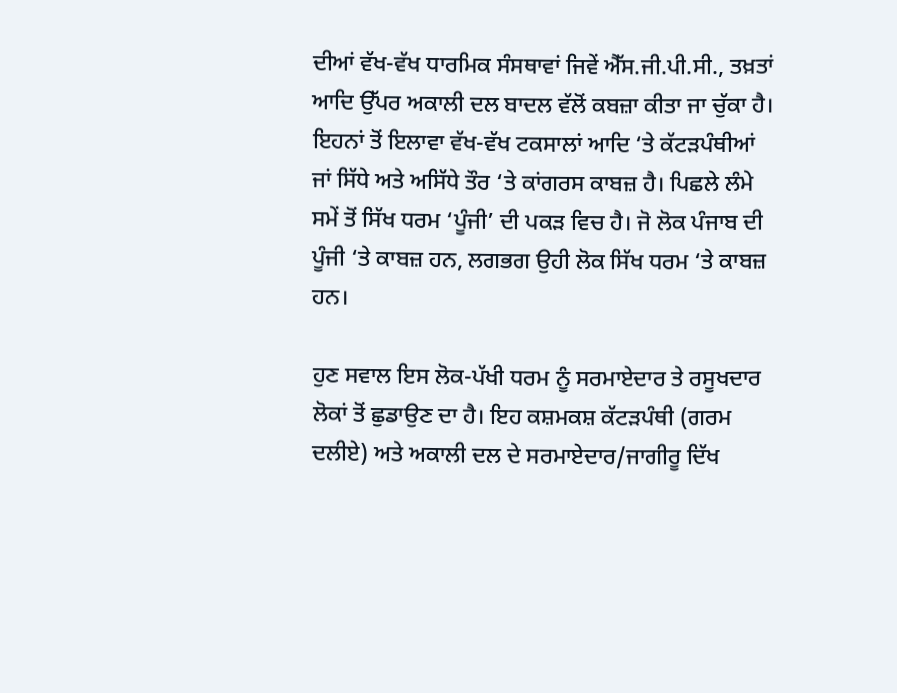ਦੀਆਂ ਵੱਖ-ਵੱਖ ਧਾਰਮਿਕ ਸੰਸਥਾਵਾਂ ਜਿਵੇਂ ਐੱਸ.ਜੀ.ਪੀ.ਸੀ., ਤਖ਼ਤਾਂ ਆਦਿ ਉੱਪਰ ਅਕਾਲੀ ਦਲ ਬਾਦਲ ਵੱਲੋਂ ਕਬਜ਼ਾ ਕੀਤਾ ਜਾ ਚੁੱਕਾ ਹੈ। ਇਹਨਾਂ ਤੋਂ ਇਲਾਵਾ ਵੱਖ-ਵੱਖ ਟਕਸਾਲਾਂ ਆਦਿ ‘ਤੇ ਕੱਟੜਪੰਥੀਆਂ ਜਾਂ ਸਿੱਧੇ ਅਤੇ ਅਸਿੱਧੇ ਤੌਰ ‘ਤੇ ਕਾਂਗਰਸ ਕਾਬਜ਼ ਹੈ। ਪਿਛਲੇ ਲੰਮੇ ਸਮੇਂ ਤੋਂ ਸਿੱਖ ਧਰਮ ‘ਪੂੰਜੀ’ ਦੀ ਪਕੜ ਵਿਚ ਹੈ। ਜੋ ਲੋਕ ਪੰਜਾਬ ਦੀ ਪੂੰਜੀ ‘ਤੇ ਕਾਬਜ਼ ਹਨ, ਲਗਭਗ ਉਹੀ ਲੋਕ ਸਿੱਖ ਧਰਮ ‘ਤੇ ਕਾਬਜ਼ ਹਨ।

ਹੁਣ ਸਵਾਲ ਇਸ ਲੋਕ-ਪੱਖੀ ਧਰਮ ਨੂੰ ਸਰਮਾਏਦਾਰ ਤੇ ਰਸੂਖਦਾਰ ਲੋਕਾਂ ਤੋਂ ਛੁਡਾਉਣ ਦਾ ਹੈ। ਇਹ ਕਸ਼ਮਕਸ਼ ਕੱਟੜਪੰਥੀ (ਗਰਮ ਦਲੀਏ) ਅਤੇ ਅਕਾਲੀ ਦਲ ਦੇ ਸਰਮਾਏਦਾਰ/ਜਾਗੀਰੂ ਦਿੱਖ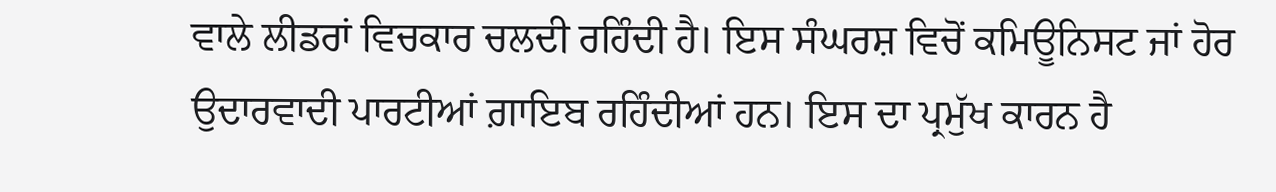ਵਾਲੇ ਲੀਡਰਾਂ ਵਿਚਕਾਰ ਚਲਦੀ ਰਹਿੰਦੀ ਹੈ। ਇਸ ਸੰਘਰਸ਼ ਵਿਚੋਂ ਕਮਿਊਨਿਸਟ ਜਾਂ ਹੋਰ ਉਦਾਰਵਾਦੀ ਪਾਰਟੀਆਂ ਗ਼ਾਇਬ ਰਹਿੰਦੀਆਂ ਹਨ। ਇਸ ਦਾ ਪ੍ਰਮੁੱਖ ਕਾਰਨ ਹੈ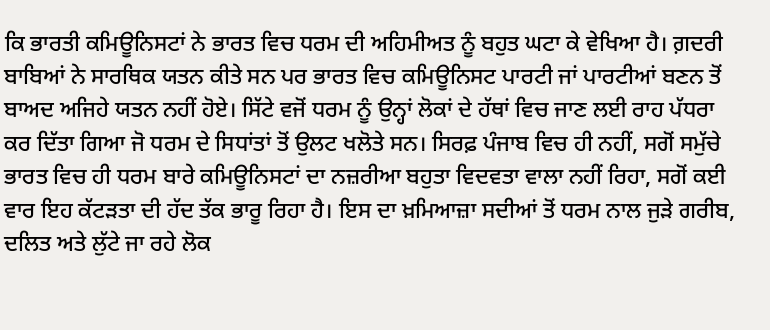ਕਿ ਭਾਰਤੀ ਕਮਿਊਨਿਸਟਾਂ ਨੇ ਭਾਰਤ ਵਿਚ ਧਰਮ ਦੀ ਅਹਿਮੀਅਤ ਨੂੰ ਬਹੁਤ ਘਟਾ ਕੇ ਵੇਖਿਆ ਹੈ। ਗ਼ਦਰੀ ਬਾਬਿਆਂ ਨੇ ਸਾਰਥਿਕ ਯਤਨ ਕੀਤੇ ਸਨ ਪਰ ਭਾਰਤ ਵਿਚ ਕਮਿਊਨਿਸਟ ਪਾਰਟੀ ਜਾਂ ਪਾਰਟੀਆਂ ਬਣਨ ਤੋਂ ਬਾਅਦ ਅਜਿਹੇ ਯਤਨ ਨਹੀਂ ਹੋਏ। ਸਿੱਟੇ ਵਜੋਂ ਧਰਮ ਨੂੰ ਉਨ੍ਹਾਂ ਲੋਕਾਂ ਦੇ ਹੱਥਾਂ ਵਿਚ ਜਾਣ ਲਈ ਰਾਹ ਪੱਧਰਾ ਕਰ ਦਿੱਤਾ ਗਿਆ ਜੋ ਧਰਮ ਦੇ ਸਿਧਾਂਤਾਂ ਤੋਂ ਉਲਟ ਖਲੋਤੇ ਸਨ। ਸਿਰਫ਼ ਪੰਜਾਬ ਵਿਚ ਹੀ ਨਹੀਂ, ਸਗੋਂ ਸਮੁੱਚੇ ਭਾਰਤ ਵਿਚ ਹੀ ਧਰਮ ਬਾਰੇ ਕਮਿਊਨਿਸਟਾਂ ਦਾ ਨਜ਼ਰੀਆ ਬਹੁਤਾ ਵਿਦਵਤਾ ਵਾਲਾ ਨਹੀਂ ਰਿਹਾ, ਸਗੋਂ ਕਈ ਵਾਰ ਇਹ ਕੱਟੜਤਾ ਦੀ ਹੱਦ ਤੱਕ ਭਾਰੂ ਰਿਹਾ ਹੈ। ਇਸ ਦਾ ਖ਼ਮਿਆਜ਼ਾ ਸਦੀਆਂ ਤੋਂ ਧਰਮ ਨਾਲ ਜੁੜੇ ਗਰੀਬ, ਦਲਿਤ ਅਤੇ ਲੁੱਟੇ ਜਾ ਰਹੇ ਲੋਕ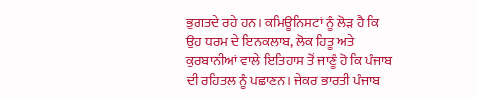ਭੁਗਤਦੇ ਰਹੇ ਹਨ। ਕਮਿਊਨਿਸਟਾਂ ਨੂੰ ਲੋੜ ਹੈ ਕਿ ਉਹ ਧਰਮ ਦੇ ਇਨਕਲਾਬ, ਲੋਕ ਹਿਤੂ ਅਤੇ ਕੁਰਬਾਨੀਆਂ ਵਾਲੇ ਇਤਿਹਾਸ ਤੋਂ ਜਾਣੂੰ ਹੋ ਕਿ ਪੰਜਾਬ ਦੀ ਰਹਿਤਲ ਨੂੰ ਪਛਾਣਨ। ਜੇਕਰ ਭਾਰਤੀ ਪੰਜਾਬ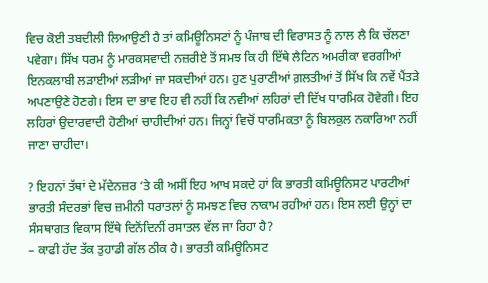ਵਿਚ ਕੋਈ ਤਬਦੀਲੀ ਲਿਆਉਣੀ ਹੈ ਤਾਂ ਕਮਿਊਨਿਸਟਾਂ ਨੂੰ ਪੰਜਾਬ ਦੀ ਵਿਰਾਸਤ ਨੂੰ ਨਾਲ ਲੈ ਕਿ ਚੱਲਣਾ ਪਵੇਗਾ। ਸਿੱਖ ਧਰਮ ਨੂੰ ਮਾਰਕਸਵਾਦੀ ਨਜ਼ਰੀਏ ਤੋਂ ਸਮਝ ਕਿ ਹੀ ਇੱਥੇ ਲੈਟਿਨ ਅਮਰੀਕਾ ਵਰਗੀਆਂ ਇਨਕਲਾਬੀ ਲੜਾਈਆਂ ਲੜੀਆਂ ਜਾ ਸਕਦੀਆਂ ਹਨ। ਹੁਣ ਪੁਰਾਣੀਆਂ ਗ਼ਲਤੀਆਂ ਤੋਂ ਸਿੱਖ ਕਿ ਨਵੇਂ ਪੈਂਤੜੇ ਅਪਣਾਉਣੇ ਹੋਣਗੇ। ਇਸ ਦਾ ਭਾਵ ਇਹ ਵੀ ਨਹੀਂ ਕਿ ਨਵੀਆਂ ਲਹਿਰਾਂ ਦੀ ਦਿੱਖ ਧਾਰਮਿਕ ਹੋਵੇਗੀ। ਇਹ ਲਹਿਰਾਂ ਉਦਾਰਵਾਦੀ ਹੋਣੀਆਂ ਚਾਹੀਦੀਆਂ ਹਨ। ਜਿਨ੍ਹਾਂ ਵਿਚੋਂ ਧਾਰਮਿਕਤਾ ਨੂੰ ਬਿਲਕੁਲ ਨਕਾਰਿਆ ਨਹੀਂ ਜਾਣਾ ਚਾਹੀਦਾ।

? ਇਹਨਾਂ ਤੱਥਾਂ ਦੇ ਮੱਦੇਨਜ਼ਰ ‘ਤੇ ਕੀ ਅਸੀਂ ਇਹ ਆਖ ਸਕਦੇ ਹਾਂ ਕਿ ਭਾਰਤੀ ਕਮਿਊਨਿਸਟ ਪਾਰਟੀਆਂ ਭਾਰਤੀ ਸੰਦਰਭਾਂ ਵਿਚ ਜ਼ਮੀਨੀ ਧਰਾਤਲਾਂ ਨੂੰ ਸਮਝਣ ਵਿਚ ਨਾਕਾਮ ਰਹੀਆਂ ਹਨ। ਇਸ ਲਈ ਉਨ੍ਹਾਂ ਦਾ ਸੰਸਥਾਗਤ ਵਿਕਾਸ ਇੱਥੇ ਦਿਨੋਂਦਿਨੀਂ ਰਸਾਤਲ ਵੱਲ ਜਾ ਰਿਹਾ ਹੈ?
– ਕਾਫੀ ਹੱਦ ਤੱਕ ਤੁਹਾਡੀ ਗੱਲ ਠੀਕ ਹੈ। ਭਾਰਤੀ ਕਮਿਊਨਿਸਟ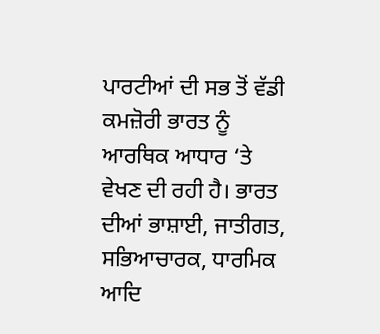ਪਾਰਟੀਆਂ ਦੀ ਸਭ ਤੋਂ ਵੱਡੀ ਕਮਜ਼ੋਰੀ ਭਾਰਤ ਨੂੰ ਆਰਥਿਕ ਆਧਾਰ ‘ਤੇ ਵੇਖਣ ਦੀ ਰਹੀ ਹੈ। ਭਾਰਤ ਦੀਆਂ ਭਾਸ਼ਾਈ, ਜਾਤੀਗਤ, ਸਭਿਆਚਾਰਕ, ਧਾਰਮਿਕ ਆਦਿ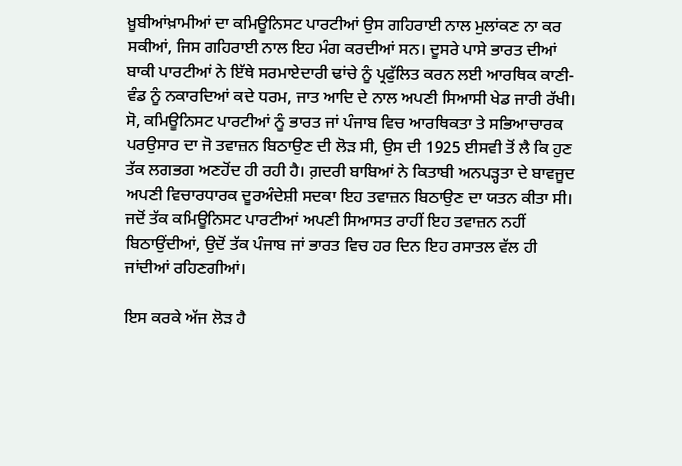ਖ਼ੂਬੀਆਂਖ਼ਾਮੀਆਂ ਦਾ ਕਮਿਊਨਿਸਟ ਪਾਰਟੀਆਂ ਉਸ ਗਹਿਰਾਈ ਨਾਲ ਮੁਲਾਂਕਣ ਨਾ ਕਰ ਸਕੀਆਂ, ਜਿਸ ਗਹਿਰਾਈ ਨਾਲ ਇਹ ਮੰਗ ਕਰਦੀਆਂ ਸਨ। ਦੂਸਰੇ ਪਾਸੇ ਭਾਰਤ ਦੀਆਂ ਬਾਕੀ ਪਾਰਟੀਆਂ ਨੇ ਇੱਥੇ ਸਰਮਾਏਦਾਰੀ ਢਾਂਚੇ ਨੂੰ ਪ੍ਰਫੁੱਲਿਤ ਕਰਨ ਲਈ ਆਰਥਿਕ ਕਾਣੀ-ਵੰਡ ਨੂੰ ਨਕਾਰਦਿਆਂ ਕਦੇ ਧਰਮ, ਜਾਤ ਆਦਿ ਦੇ ਨਾਲ ਅਪਣੀ ਸਿਆਸੀ ਖੇਡ ਜਾਰੀ ਰੱਖੀ। ਸੋ, ਕਮਿਊਨਿਸਟ ਪਾਰਟੀਆਂ ਨੂੰ ਭਾਰਤ ਜਾਂ ਪੰਜਾਬ ਵਿਚ ਆਰਥਿਕਤਾ ਤੇ ਸਭਿਆਚਾਰਕ ਪਰਉਸਾਰ ਦਾ ਜੋ ਤਵਾਜ਼ਨ ਬਿਠਾਉਣ ਦੀ ਲੋੜ ਸੀ, ਉਸ ਦੀ 1925 ਈਸਵੀ ਤੋਂ ਲੈ ਕਿ ਹੁਣ ਤੱਕ ਲਗਭਗ ਅਣਹੋਂਦ ਹੀ ਰਹੀ ਹੈ। ਗ਼ਦਰੀ ਬਾਬਿਆਂ ਨੇ ਕਿਤਾਬੀ ਅਨਪੜ੍ਹਤਾ ਦੇ ਬਾਵਜੂਦ ਅਪਣੀ ਵਿਚਾਰਧਾਰਕ ਦੂਰਅੰਦੇਸ਼ੀ ਸਦਕਾ ਇਹ ਤਵਾਜ਼ਨ ਬਿਠਾਉਣ ਦਾ ਯਤਨ ਕੀਤਾ ਸੀ। ਜਦੋਂ ਤੱਕ ਕਮਿਊਨਿਸਟ ਪਾਰਟੀਆਂ ਅਪਣੀ ਸਿਆਸਤ ਰਾਹੀਂ ਇਹ ਤਵਾਜ਼ਨ ਨਹੀਂ ਬਿਠਾਉਂਦੀਆਂ, ਉਦੋਂ ਤੱਕ ਪੰਜਾਬ ਜਾਂ ਭਾਰਤ ਵਿਚ ਹਰ ਦਿਨ ਇਹ ਰਸਾਤਲ ਵੱਲ ਹੀ ਜਾਂਦੀਆਂ ਰਹਿਣਗੀਆਂ।

ਇਸ ਕਰਕੇ ਅੱਜ ਲੋੜ ਹੈ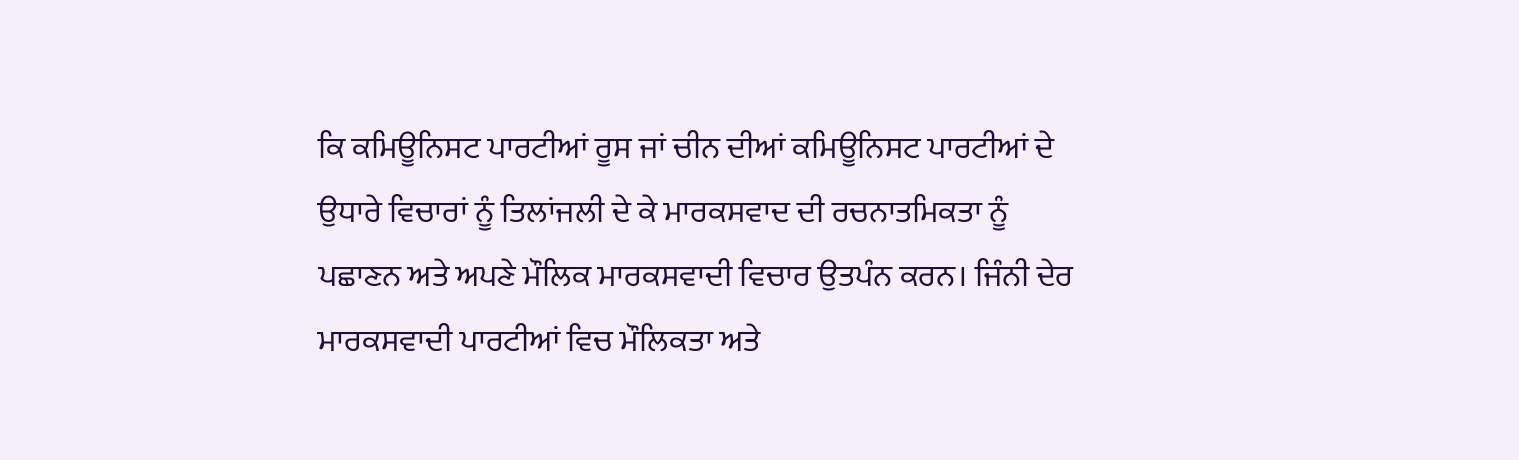ਕਿ ਕਮਿਊਨਿਸਟ ਪਾਰਟੀਆਂ ਰੂਸ ਜਾਂ ਚੀਨ ਦੀਆਂ ਕਮਿਊਨਿਸਟ ਪਾਰਟੀਆਂ ਦੇ ਉਧਾਰੇ ਵਿਚਾਰਾਂ ਨੂੰ ਤਿਲਾਂਜਲੀ ਦੇ ਕੇ ਮਾਰਕਸਵਾਦ ਦੀ ਰਚਨਾਤਮਿਕਤਾ ਨੂੰ ਪਛਾਣਨ ਅਤੇ ਅਪਣੇ ਮੌਲਿਕ ਮਾਰਕਸਵਾਦੀ ਵਿਚਾਰ ਉਤਪੰਨ ਕਰਨ। ਜਿੰਨੀ ਦੇਰ ਮਾਰਕਸਵਾਦੀ ਪਾਰਟੀਆਂ ਵਿਚ ਮੌਲਿਕਤਾ ਅਤੇ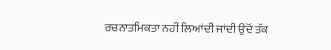ਰਚਨਾਤਮਿਕਤਾ ਨਹੀਂ ਲਿਆਂਦੀ ਜਾਂਦੀ ਉਦੋਂ ਤੱਕ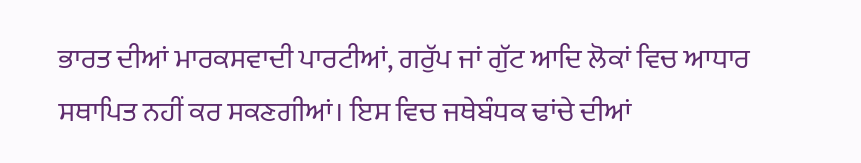ਭਾਰਤ ਦੀਆਂ ਮਾਰਕਸਵਾਦੀ ਪਾਰਟੀਆਂ, ਗਰੁੱਪ ਜਾਂ ਗੁੱਟ ਆਦਿ ਲੋਕਾਂ ਵਿਚ ਆਧਾਰ ਸਥਾਪਿਤ ਨਹੀਂ ਕਰ ਸਕਣਗੀਆਂ। ਇਸ ਵਿਚ ਜਥੇਬੰਧਕ ਢਾਂਚੇ ਦੀਆਂ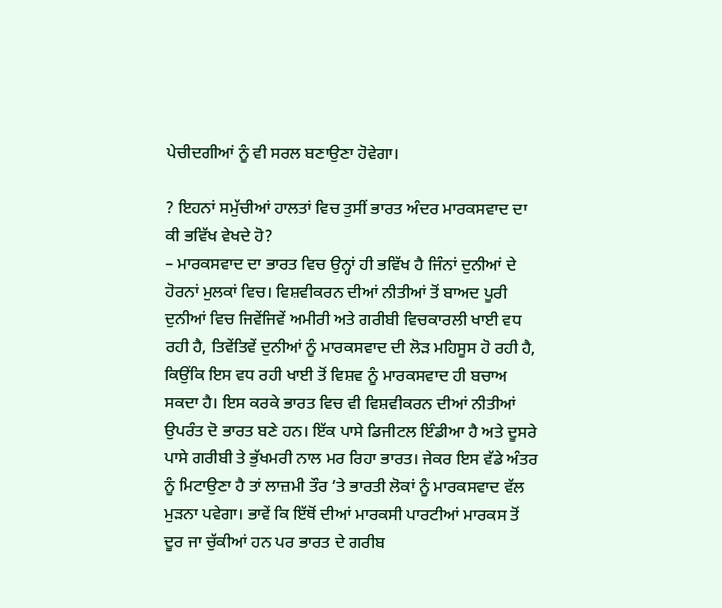ਪੇਚੀਦਗੀਆਂ ਨੂੰ ਵੀ ਸਰਲ ਬਣਾਉਣਾ ਹੋਵੇਗਾ।

? ਇਹਨਾਂ ਸਮੁੱਚੀਆਂ ਹਾਲਤਾਂ ਵਿਚ ਤੁਸੀਂ ਭਾਰਤ ਅੰਦਰ ਮਾਰਕਸਵਾਦ ਦਾ ਕੀ ਭਵਿੱਖ ਵੇਖਦੇ ਹੋ?
– ਮਾਰਕਸਵਾਦ ਦਾ ਭਾਰਤ ਵਿਚ ਉਨ੍ਹਾਂ ਹੀ ਭਵਿੱਖ ਹੈ ਜਿੰਨਾਂ ਦੁਨੀਆਂ ਦੇ ਹੋਰਨਾਂ ਮੁਲਕਾਂ ਵਿਚ। ਵਿਸ਼ਵੀਕਰਨ ਦੀਆਂ ਨੀਤੀਆਂ ਤੋਂ ਬਾਅਦ ਪੂਰੀ ਦੁਨੀਆਂ ਵਿਚ ਜਿਵੇਂਜਿਵੇਂ ਅਮੀਰੀ ਅਤੇ ਗਰੀਬੀ ਵਿਚਕਾਰਲੀ ਖਾਈ ਵਧ ਰਹੀ ਹੈ, ਤਿਵੇਂਤਿਵੇਂ ਦੁਨੀਆਂ ਨੂੰ ਮਾਰਕਸਵਾਦ ਦੀ ਲੋੜ ਮਹਿਸੂਸ ਹੋ ਰਹੀ ਹੈ, ਕਿਉਂਕਿ ਇਸ ਵਧ ਰਹੀ ਖਾਈ ਤੋਂ ਵਿਸ਼ਵ ਨੂੰ ਮਾਰਕਸਵਾਦ ਹੀ ਬਚਾਅ ਸਕਦਾ ਹੈ। ਇਸ ਕਰਕੇ ਭਾਰਤ ਵਿਚ ਵੀ ਵਿਸ਼ਵੀਕਰਨ ਦੀਆਂ ਨੀਤੀਆਂ ਉਪਰੰਤ ਦੋ ਭਾਰਤ ਬਣੇ ਹਨ। ਇੱਕ ਪਾਸੇ ਡਿਜੀਟਲ ਇੰਡੀਆ ਹੈ ਅਤੇ ਦੂਸਰੇ ਪਾਸੇ ਗਰੀਬੀ ਤੇ ਭੁੱਖਮਰੀ ਨਾਲ ਮਰ ਰਿਹਾ ਭਾਰਤ। ਜੇਕਰ ਇਸ ਵੱਡੇ ਅੰਤਰ ਨੂੰ ਮਿਟਾਉਣਾ ਹੈ ਤਾਂ ਲਾਜ਼ਮੀ ਤੌਰ ‘ਤੇ ਭਾਰਤੀ ਲੋਕਾਂ ਨੂੰ ਮਾਰਕਸਵਾਦ ਵੱਲ ਮੁੜਨਾ ਪਵੇਗਾ। ਭਾਵੇਂ ਕਿ ਇੱਥੋਂ ਦੀਆਂ ਮਾਰਕਸੀ ਪਾਰਟੀਆਂ ਮਾਰਕਸ ਤੋਂ ਦੂਰ ਜਾ ਚੁੱਕੀਆਂ ਹਨ ਪਰ ਭਾਰਤ ਦੇ ਗਰੀਬ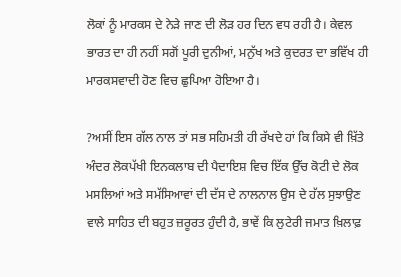ਲੋਕਾਂ ਨੂੰ ਮਾਰਕਸ ਦੇ ਨੇੜੇ ਜਾਣ ਦੀ ਲੋੜ ਹਰ ਦਿਨ ਵਧ ਰਹੀ ਹੈ। ਕੇਵਲ ਭਾਰਤ ਦਾ ਹੀ ਨਹੀਂ ਸਗੋਂ ਪੂਰੀ ਦੁਨੀਆਂ, ਮਨੁੱਖ ਅਤੇ ਕੁਦਰਤ ਦਾ ਭਵਿੱਖ ਹੀ ਮਾਰਕਸਵਾਦੀ ਹੋਣ ਵਿਚ ਛੁਪਿਆ ਹੋਇਆ ਹੈ।

?ਅਸੀਂ ਇਸ ਗੱਲ ਨਾਲ ਤਾਂ ਸਭ ਸਹਿਮਤੀ ਹੀ ਰੱਖਦੇ ਹਾਂ ਕਿ ਕਿਸੇ ਵੀ ਖ਼ਿੱਤੇ ਅੰਦਰ ਲੋਕਪੱਖੀ ਇਨਕਲਾਬ ਦੀ ਪੈਦਾਇਸ਼ ਵਿਚ ਇੱਕ ਉੱਚ ਕੋਟੀ ਦੇ ਲੋਕ ਮਸਲਿਆਂ ਅਤੇ ਸਮੱਸਿਆਵਾਂ ਦੀ ਦੱਸ ਦੇ ਨਾਲਨਾਲ ਉਸ ਦੇ ਹੱਲ ਸੁਝਾਉਣ ਵਾਲੇ ਸਾਹਿਤ ਦੀ ਬਹੁਤ ਜ਼ਰੂਰਤ ਹੁੰਦੀ ਹੈ, ਭਾਵੇਂ ਕਿ ਲੁਟੇਰੀ ਜਮਾਤ ਖ਼ਿਲਾਫ਼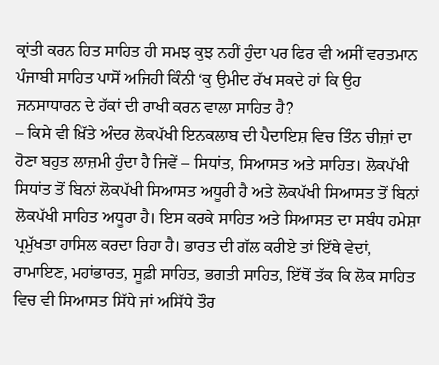ਕ੍ਰਾਂਤੀ ਕਰਨ ਹਿਤ ਸਾਹਿਤ ਹੀ ਸਮਝ ਕੁਝ ਨਹੀਂ ਹੁੰਦਾ ਪਰ ਫਿਰ ਵੀ ਅਸੀਂ ਵਰਤਮਾਨ ਪੰਜਾਬੀ ਸਾਹਿਤ ਪਾਸੋਂ ਅਜਿਹੀ ਕਿੰਨੀ ‘ਕੁ ਉਮੀਦ ਰੱਖ ਸਕਦੇ ਹਾਂ ਕਿ ਉਹ ਜਨਸਾਧਾਰਨ ਦੇ ਹੱਕਾਂ ਦੀ ਰਾਖੀ ਕਰਨ ਵਾਲਾ ਸਾਹਿਤ ਹੈ?
– ਕਿਸੇ ਵੀ ਖ਼ਿੱਤੇ ਅੰਦਰ ਲੋਕਪੱਖੀ ਇਨਕਲਾਬ ਦੀ ਪੈਦਾਇਸ਼ ਵਿਚ ਤਿੰਨ ਚੀਜ਼ਾਂ ਦਾ ਹੋਣਾ ਬਹੁਤ ਲਾਜ਼ਮੀ ਹੁੰਦਾ ਹੈ ਜਿਵੇਂ – ਸਿਧਾਂਤ, ਸਿਆਸਤ ਅਤੇ ਸਾਹਿਤ। ਲੋਕਪੱਖੀ ਸਿਧਾਂਤ ਤੋਂ ਬਿਨਾਂ ਲੋਕਪੱਖੀ ਸਿਆਸਤ ਅਧੂਰੀ ਹੈ ਅਤੇ ਲੋਕਪੱਖੀ ਸਿਆਸਤ ਤੋਂ ਬਿਨਾਂ ਲੋਕਪੱਖੀ ਸਾਹਿਤ ਅਧੂਰਾ ਹੈ। ਇਸ ਕਰਕੇ ਸਾਹਿਤ ਅਤੇ ਸਿਆਸਤ ਦਾ ਸਬੰਧ ਹਮੇਸ਼ਾ ਪ੍ਰਮੁੱਖਤਾ ਹਾਸਿਲ ਕਰਦਾ ਰਿਹਾ ਹੈ। ਭਾਰਤ ਦੀ ਗੱਲ ਕਰੀਏ ਤਾਂ ਇੱਥੇ ਵੇਦਾਂ, ਰਾਮਾਇਣ, ਮਹਾਂਭਾਰਤ, ਸੂਫ਼ੀ ਸਾਹਿਤ, ਭਗਤੀ ਸਾਹਿਤ, ਇੱਥੋਂ ਤੱਕ ਕਿ ਲੋਕ ਸਾਹਿਤ ਵਿਚ ਵੀ ਸਿਆਸਤ ਸਿੱਧੇ ਜਾਂ ਅਸਿੱਧੇ ਤੌਰ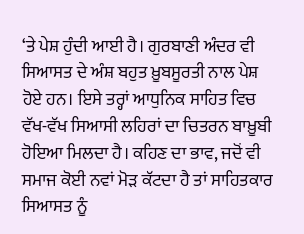‘ਤੇ ਪੇਸ਼ ਹੁੰਦੀ ਆਈ ਹੈ। ਗੁਰਬਾਣੀ ਅੰਦਰ ਵੀ ਸਿਆਸਤ ਦੇ ਅੰਸ਼ ਬਹੁਤ ਖ਼ੂਬਸੂਰਤੀ ਨਾਲ ਪੇਸ਼ ਹੋਏ ਹਨ। ਇਸੇ ਤਰ੍ਹਾਂ ਆਧੁਨਿਕ ਸਾਹਿਤ ਵਿਚ ਵੱਖ-ਵੱਖ ਸਿਆਸੀ ਲਹਿਰਾਂ ਦਾ ਚਿਤਰਨ ਬਾਖ਼ੂਬੀ ਹੋਇਆ ਮਿਲਦਾ ਹੈ। ਕਹਿਣ ਦਾ ਭਾਵ, ਜਦੋਂ ਵੀ ਸਮਾਜ ਕੋਈ ਨਵਾਂ ਮੋੜ ਕੱਟਦਾ ਹੈ ਤਾਂ ਸਾਹਿਤਕਾਰ ਸਿਆਸਤ ਨੂੰ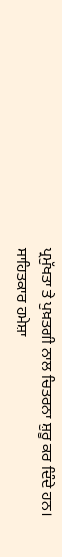ਪ੍ਰਮੁੱਖਤਾ ਤੇ ਪੁਖ਼ਤਗੀ ਨਾਲ ਚਿਤਰਨਾ ਸ਼ੁਰੂ ਕਰ ਦਿੰਦੇ ਹਨ। ਸਾਹਿਤਕਾਰ ਹਮੇਸ਼ਾ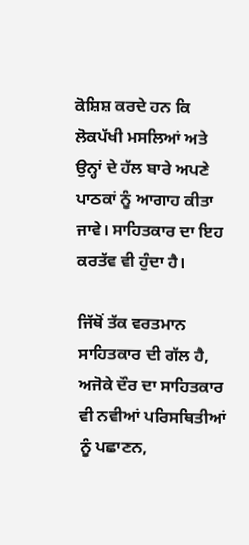ਕੋਸ਼ਿਸ਼ ਕਰਦੇ ਹਨ ਕਿ ਲੋਕਪੱਖੀ ਮਸਲਿਆਂ ਅਤੇ ਉਨ੍ਹਾਂ ਦੇ ਹੱਲ ਬਾਰੇ ਅਪਣੇ ਪਾਠਕਾਂ ਨੂੰ ਆਗਾਹ ਕੀਤਾ ਜਾਵੇ। ਸਾਹਿਤਕਾਰ ਦਾ ਇਹ ਕਰਤੱਵ ਵੀ ਹੁੰਦਾ ਹੈ।

ਜਿੱਥੋਂ ਤੱਕ ਵਰਤਮਾਨ ਸਾਹਿਤਕਾਰ ਦੀ ਗੱਲ ਹੈ, ਅਜੋਕੇ ਦੌਰ ਦਾ ਸਾਹਿਤਕਾਰ ਵੀ ਨਵੀਆਂ ਪਰਿਸਥਿਤੀਆਂ ਨੂੰ ਪਛਾਣਨ,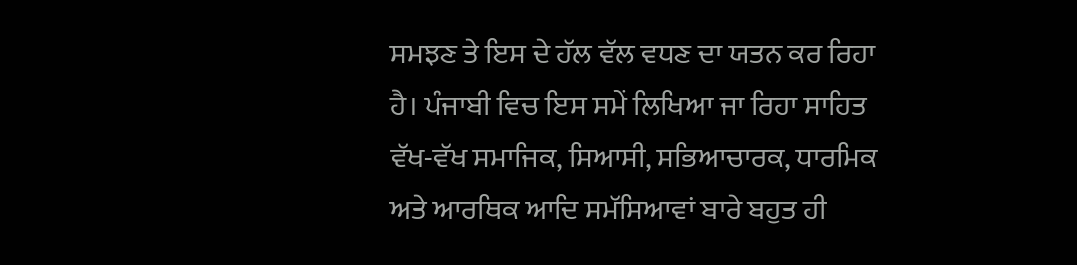ਸਮਝਣ ਤੇ ਇਸ ਦੇ ਹੱਲ ਵੱਲ ਵਧਣ ਦਾ ਯਤਨ ਕਰ ਰਿਹਾ ਹੈ। ਪੰਜਾਬੀ ਵਿਚ ਇਸ ਸਮੇਂ ਲਿਖਿਆ ਜਾ ਰਿਹਾ ਸਾਹਿਤ ਵੱਖ-ਵੱਖ ਸਮਾਜਿਕ, ਸਿਆਸੀ, ਸਭਿਆਚਾਰਕ, ਧਾਰਮਿਕ ਅਤੇ ਆਰਥਿਕ ਆਦਿ ਸਮੱਸਿਆਵਾਂ ਬਾਰੇ ਬਹੁਤ ਹੀ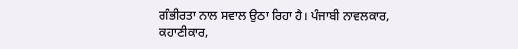ਗੰਭੀਰਤਾ ਨਾਲ ਸਵਾਲ ਉਠਾ ਰਿਹਾ ਹੈ। ਪੰਜਾਬੀ ਨਾਵਲਕਾਰ, ਕਹਾਣੀਕਾਰ,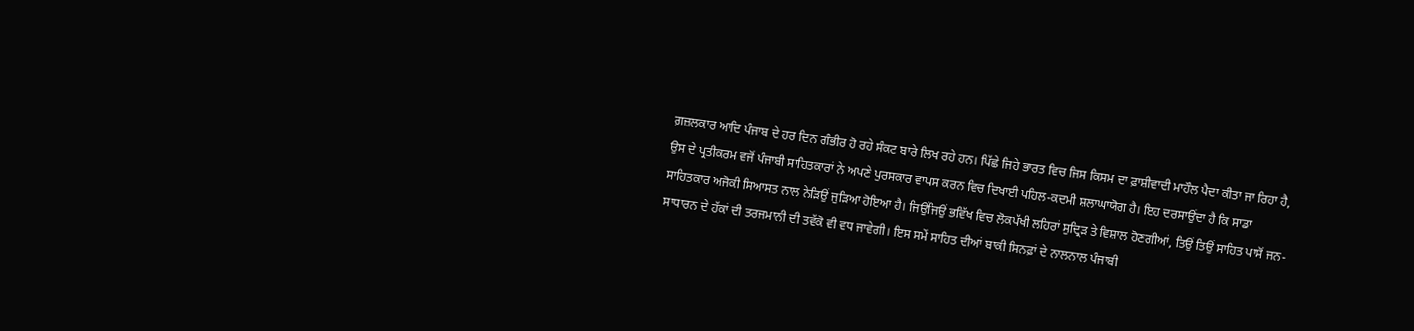ਗ਼ਜ਼ਲਕਾਰ ਆਦਿ ਪੰਜਾਬ ਦੇ ਹਰ ਦਿਨ ਗੰਭੀਰ ਹੋ ਰਹੇ ਸੰਕਟ ਬਾਰੇ ਲਿਖ ਰਹੇ ਹਨ। ਪਿੱਛੇ ਜਿਹੇ ਭਾਰਤ ਵਿਚ ਜਿਸ ਕਿਸਮ ਦਾ ਫ਼ਾਸ਼ੀਵਾਦੀ ਮਾਹੌਲ ਪੈਦਾ ਕੀਤਾ ਜਾ ਰਿਹਾ ਹੈ, ਉਸ ਦੇ ਪ੍ਰਤੀਕਰਮ ਵਜੋਂ ਪੰਜਾਬੀ ਸਾਹਿਤਕਾਰਾਂ ਨੇ ਅਪਣੇ ਪੁਰਸਕਾਰ ਵਾਪਸ ਕਰਨ ਵਿਚ ਦਿਖਾਈ ਪਹਿਲ-ਕਦਮੀ ਸ਼ਲਾਘਾਯੋਗ ਹੈ। ਇਹ ਦਰਸਾਉਂਦਾ ਹੈ ਕਿ ਸਾਡਾ ਸਾਹਿਤਕਾਰ ਅਜੋਕੀ ਸਿਆਸਤ ਨਾਲ ਨੇੜਿਉਂ ਜੁੜਿਆ ਹੋਇਆ ਹੈ। ਜਿਉਂਜਿਉਂ ਭਵਿੱਖ ਵਿਚ ਲੋਕਪੱਖੀ ਲਹਿਰਾਂ ਸੁਦ੍ਰਿੜ ਤੇ ਵਿਸ਼ਾਲ ਹੋਣਗੀਆਂ, ਤਿਉਂ ਤਿਉਂ ਸਾਹਿਤ ਪਾਸੋਂ ਜਨ-ਸਾਧਾਰਨ ਦੇ ਹੱਕਾਂ ਦੀ ਤਰਜਮਾਨੀ ਦੀ ਤਵੱਕੋ ਵੀ ਵਧ ਜਾਵੇਗੀ। ਇਸ ਸਮੇਂ ਸਾਹਿਤ ਦੀਆਂ ਬਾਕੀ ਸਿਨਫ਼ਾਂ ਦੇ ਨਾਲਨਾਲ ਪੰਜਾਬੀ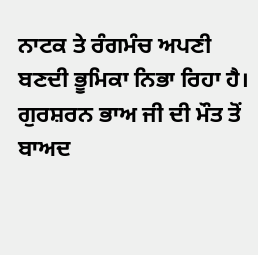ਨਾਟਕ ਤੇ ਰੰਗਮੰਚ ਅਪਣੀ ਬਣਦੀ ਭੂਮਿਕਾ ਨਿਭਾ ਰਿਹਾ ਹੈ। ਗੁਰਸ਼ਰਨ ਭਾਅ ਜੀ ਦੀ ਮੌਤ ਤੋਂ ਬਾਅਦ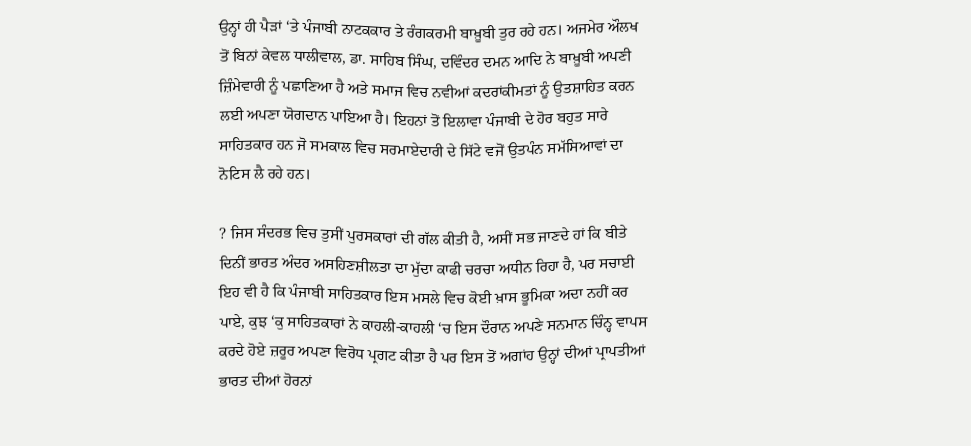ਉਨ੍ਹਾਂ ਹੀ ਪੈੜਾਂ ‘ਤੇ ਪੰਜਾਬੀ ਨਾਟਕਕਾਰ ਤੇ ਰੰਗਕਰਮੀ ਬਾਖ਼ੂਬੀ ਤੁਰ ਰਹੇ ਹਨ। ਅਜਮੇਰ ਔਲਖ ਤੋਂ ਬਿਨਾਂ ਕੇਵਲ ਧਾਲੀਵਾਲ, ਡਾ. ਸਾਹਿਬ ਸਿੰਘ, ਦਵਿੰਦਰ ਦਮਨ ਆਦਿ ਨੇ ਬਾਖ਼ੂਬੀ ਅਪਣੀ ਜ਼ਿੰਮੇਵਾਰੀ ਨੂੰ ਪਛਾਣਿਆ ਹੈ ਅਤੇ ਸਮਾਜ ਵਿਚ ਨਵੀਆਂ ਕਦਰਾਂਕੀਮਤਾਂ ਨੂੰ ਉਤਸ਼ਾਹਿਤ ਕਰਨ ਲਈ ਅਪਣਾ ਯੋਗਦਾਨ ਪਾਇਆ ਹੈ। ਇਹਨਾਂ ਤੋਂ ਇਲਾਵਾ ਪੰਜਾਬੀ ਦੇ ਹੋਰ ਬਹੁਤ ਸਾਰੇ ਸਾਹਿਤਕਾਰ ਹਨ ਜੋ ਸਮਕਾਲ ਵਿਚ ਸਰਮਾਏਦਾਰੀ ਦੇ ਸਿੱਟੇ ਵਜੋਂ ਉਤਪੰਨ ਸਮੱਸਿਆਵਾਂ ਦਾ ਨੋਟਿਸ ਲੈ ਰਹੇ ਹਨ।

? ਜਿਸ ਸੰਦਰਭ ਵਿਚ ਤੁਸੀਂ ਪੁਰਸਕਾਰਾਂ ਦੀ ਗੱਲ ਕੀਤੀ ਹੈ, ਅਸੀਂ ਸਭ ਜਾਣਦੇ ਹਾਂ ਕਿ ਬੀਤੇ ਦਿਨੀਂ ਭਾਰਤ ਅੰਦਰ ਅਸਹਿਣਸ਼ੀਲਤਾ ਦਾ ਮੁੱਦਾ ਕਾਫੀ ਚਰਚਾ ਅਧੀਨ ਰਿਹਾ ਹੈ, ਪਰ ਸਚਾਈ ਇਹ ਵੀ ਹੈ ਕਿ ਪੰਜਾਬੀ ਸਾਹਿਤਕਾਰ ਇਸ ਮਸਲੇ ਵਿਚ ਕੋਈ ਖ਼ਾਸ ਭੂਮਿਕਾ ਅਦਾ ਨਹੀਂ ਕਰ ਪਾਏ, ਕੁਝ ‘ਕੁ ਸਾਹਿਤਕਾਰਾਂ ਨੇ ਕਾਹਲੀ-ਕਾਹਲੀ ‘ਚ ਇਸ ਦੌਰਾਨ ਅਪਣੇ ਸਨਮਾਨ ਚਿੰਨ੍ਹ ਵਾਪਸ ਕਰਦੇ ਹੋਏ ਜ਼ਰੂਰ ਅਪਣਾ ਵਿਰੋਧ ਪ੍ਰਗਟ ਕੀਤਾ ਹੈ ਪਰ ਇਸ ਤੋਂ ਅਗਾਂਹ ਉਨ੍ਹਾਂ ਦੀਆਂ ਪ੍ਰਾਪਤੀਆਂ ਭਾਰਤ ਦੀਆਂ ਹੋਰਨਾਂ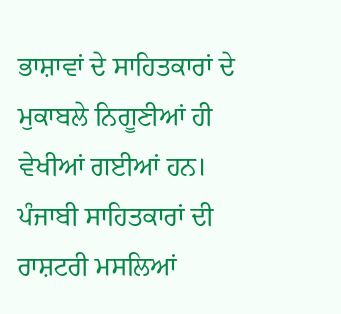ਭਾਸ਼ਾਵਾਂ ਦੇ ਸਾਹਿਤਕਾਰਾਂ ਦੇ ਮੁਕਾਬਲੇ ਨਿਗੂਣੀਆਂ ਹੀ ਵੇਖੀਆਂ ਗਈਆਂ ਹਨ। ਪੰਜਾਬੀ ਸਾਹਿਤਕਾਰਾਂ ਦੀ ਰਾਸ਼ਟਰੀ ਮਸਲਿਆਂ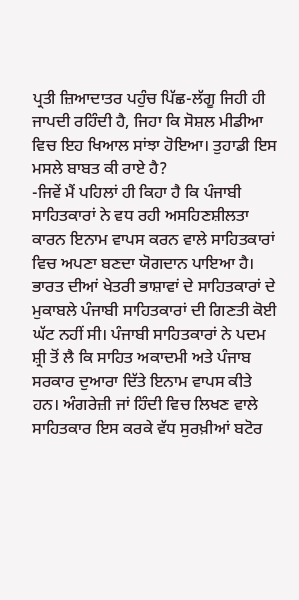ਪ੍ਰਤੀ ਜ਼ਿਆਦਾਤਰ ਪਹੁੰਚ ਪਿੱਛ-ਲੱਗੂ ਜਿਹੀ ਹੀ ਜਾਪਦੀ ਰਹਿੰਦੀ ਹੈ, ਜਿਹਾ ਕਿ ਸੋਸ਼ਲ ਮੀਡੀਆ ਵਿਚ ਇਹ ਖਿਆਲ ਸਾਂਝਾ ਹੋਇਆ। ਤੁਹਾਡੀ ਇਸ ਮਸਲੇ ਬਾਬਤ ਕੀ ਰਾਏ ਹੈ?
-ਜਿਵੇਂ ਮੈਂ ਪਹਿਲਾਂ ਹੀ ਕਿਹਾ ਹੈ ਕਿ ਪੰਜਾਬੀ ਸਾਹਿਤਕਾਰਾਂ ਨੇ ਵਧ ਰਹੀ ਅਸਹਿਣਸ਼ੀਲਤਾ ਕਾਰਨ ਇਨਾਮ ਵਾਪਸ ਕਰਨ ਵਾਲੇ ਸਾਹਿਤਕਾਰਾਂ ਵਿਚ ਅਪਣਾ ਬਣਦਾ ਯੋਗਦਾਨ ਪਾਇਆ ਹੈ। ਭਾਰਤ ਦੀਆਂ ਖੇਤਰੀ ਭਾਸ਼ਾਵਾਂ ਦੇ ਸਾਹਿਤਕਾਰਾਂ ਦੇ ਮੁਕਾਬਲੇ ਪੰਜਾਬੀ ਸਾਹਿਤਕਾਰਾਂ ਦੀ ਗਿਣਤੀ ਕੋਈ ਘੱਟ ਨਹੀਂ ਸੀ। ਪੰਜਾਬੀ ਸਾਹਿਤਕਾਰਾਂ ਨੇ ਪਦਮ ਸ਼੍ਰੀ ਤੋਂ ਲੈ ਕਿ ਸਾਹਿਤ ਅਕਾਦਮੀ ਅਤੇ ਪੰਜਾਬ ਸਰਕਾਰ ਦੁਆਰਾ ਦਿੱਤੇ ਇਨਾਮ ਵਾਪਸ ਕੀਤੇ ਹਨ। ਅੰਗਰੇਜ਼ੀ ਜਾਂ ਹਿੰਦੀ ਵਿਚ ਲਿਖਣ ਵਾਲੇ ਸਾਹਿਤਕਾਰ ਇਸ ਕਰਕੇ ਵੱਧ ਸੁਰਖ਼ੀਆਂ ਬਟੋਰ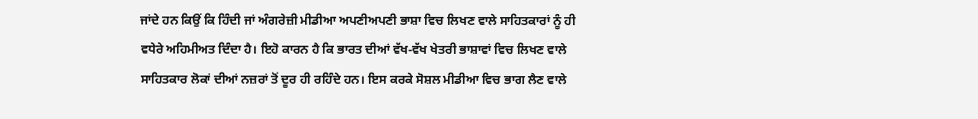ਜਾਂਦੇ ਹਨ ਕਿਉਂ ਕਿ ਹਿੰਦੀ ਜਾਂ ਅੰਗਰੇਜ਼ੀ ਮੀਡੀਆ ਅਪਣੀਅਪਣੀ ਭਾਸ਼ਾ ਵਿਚ ਲਿਖਣ ਵਾਲੇ ਸਾਹਿਤਕਾਰਾਂ ਨੂੰ ਹੀ ਵਧੇਰੇ ਅਹਿਮੀਅਤ ਦਿੰਦਾ ਹੈ। ਇਹੋ ਕਾਰਨ ਹੈ ਕਿ ਭਾਰਤ ਦੀਆਂ ਵੱਖ-ਵੱਖ ਖੇਤਰੀ ਭਾਸ਼ਾਵਾਂ ਵਿਚ ਲਿਖਣ ਵਾਲੇ ਸਾਹਿਤਕਾਰ ਲੋਕਾਂ ਦੀਆਂ ਨਜ਼ਰਾਂ ਤੋਂ ਦੂਰ ਹੀ ਰਹਿੰਦੇ ਹਨ। ਇਸ ਕਰਕੇ ਸੋਸ਼ਲ ਮੀਡੀਆ ਵਿਚ ਭਾਗ ਲੈਣ ਵਾਲੇ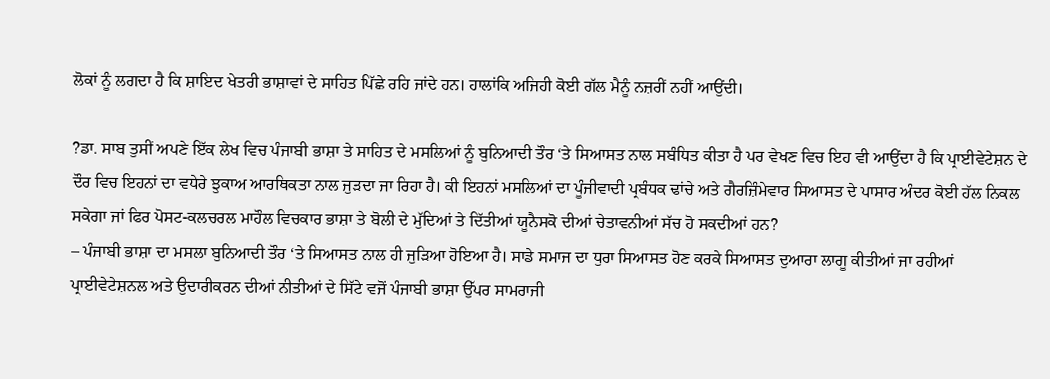ਲੋਕਾਂ ਨੂੰ ਲਗਦਾ ਹੈ ਕਿ ਸ਼ਾਇਦ ਖੇਤਰੀ ਭਾਸ਼ਾਵਾਂ ਦੇ ਸਾਹਿਤ ਪਿੱਛੇ ਰਹਿ ਜਾਂਦੇ ਹਨ। ਹਾਲਾਂਕਿ ਅਜਿਹੀ ਕੋਈ ਗੱਲ ਮੈਨੂੰ ਨਜ਼ਰੀਂ ਨਹੀਂ ਆਉਂਦੀ।

?ਡਾ. ਸਾਬ ਤੁਸੀਂ ਅਪਣੇ ਇੱਕ ਲੇਖ ਵਿਚ ਪੰਜਾਬੀ ਭਾਸ਼ਾ ਤੇ ਸਾਹਿਤ ਦੇ ਮਸਲਿਆਂ ਨੂੰ ਬੁਨਿਆਦੀ ਤੌਰ ‘ਤੇ ਸਿਆਸਤ ਨਾਲ ਸਬੰਧਿਤ ਕੀਤਾ ਹੈ ਪਰ ਵੇਖਣ ਵਿਚ ਇਹ ਵੀ ਆਉਂਦਾ ਹੈ ਕਿ ਪ੍ਰਾਈਵੇਟੇਸ਼ਨ ਦੇ ਦੌਰ ਵਿਚ ਇਹਨਾਂ ਦਾ ਵਧੇਰੇ ਝੁਕਾਅ ਆਰਥਿਕਤਾ ਨਾਲ ਜੁੜਦਾ ਜਾ ਰਿਹਾ ਹੈ। ਕੀ ਇਹਨਾਂ ਮਸਲਿਆਂ ਦਾ ਪੂੰਜੀਵਾਦੀ ਪ੍ਰਬੰਧਕ ਢਾਂਚੇ ਅਤੇ ਗੈਰਜ਼ਿੰਮੇਵਾਰ ਸਿਆਸਤ ਦੇ ਪਾਸਾਰ ਅੰਦਰ ਕੋਈ ਹੱਲ ਨਿਕਲ ਸਕੇਗਾ ਜਾਂ ਫਿਰ ਪੋਸਟ-ਕਲਚਰਲ ਮਾਹੌਲ ਵਿਚਕਾਰ ਭਾਸ਼ਾ ਤੇ ਬੋਲੀ ਦੇ ਮੁੱਦਿਆਂ ਤੇ ਦਿੱਤੀਆਂ ਯੂਨੈਸਕੋ ਦੀਆਂ ਚੇਤਾਵਨੀਆਂ ਸੱਚ ਹੋ ਸਕਦੀਆਂ ਹਨ?
– ਪੰਜਾਬੀ ਭਾਸ਼ਾ ਦਾ ਮਸਲਾ ਬੁਨਿਆਦੀ ਤੌਰ ‘ਤੇ ਸਿਆਸਤ ਨਾਲ ਹੀ ਜੁੜਿਆ ਹੋਇਆ ਹੈ। ਸਾਡੇ ਸਮਾਜ ਦਾ ਧੁਰਾ ਸਿਆਸਤ ਹੋਣ ਕਰਕੇ ਸਿਆਸਤ ਦੁਆਰਾ ਲਾਗੂ ਕੀਤੀਆਂ ਜਾ ਰਹੀਆਂ ਪ੍ਰਾਈਵੇਟੇਸ਼ਨਲ ਅਤੇ ਉਦਾਰੀਕਰਨ ਦੀਆਂ ਨੀਤੀਆਂ ਦੇ ਸਿੱਟੇ ਵਜੋਂ ਪੰਜਾਬੀ ਭਾਸ਼ਾ ਉੱਪਰ ਸਾਮਰਾਜੀ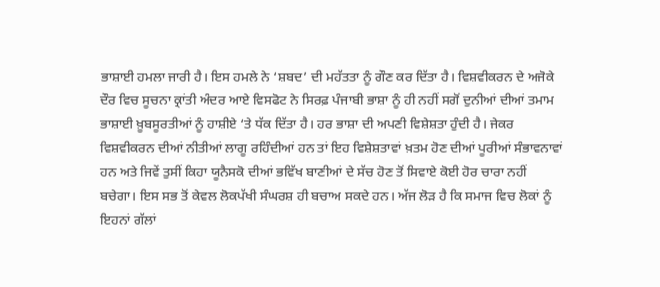ਭਾਸ਼ਾਈ ਹਮਲਾ ਜਾਰੀ ਹੈ। ਇਸ ਹਮਲੇ ਨੇ ‘ਸ਼ਬਦ’ ਦੀ ਮਹੱਤਤਾ ਨੂੰ ਗੌਣ ਕਰ ਦਿੱਤਾ ਹੈ। ਵਿਸ਼ਵੀਕਰਨ ਦੇ ਅਜੋਕੇ ਦੌਰ ਵਿਚ ਸੂਚਨਾ ਕ੍ਰਾਂਤੀ ਅੰਦਰ ਆਏ ਵਿਸਫੋਟ ਨੇ ਸਿਰਫ਼ ਪੰਜਾਬੀ ਭਾਸ਼ਾ ਨੂੰ ਹੀ ਨਹੀਂ ਸਗੋਂ ਦੁਨੀਆਂ ਦੀਆਂ ਤਮਾਮ ਭਾਸ਼ਾਈ ਖ਼ੂਬਸੂਰਤੀਆਂ ਨੂੰ ਹਾਸ਼ੀਏ ‘ਤੇ ਧੱਕ ਦਿੱਤਾ ਹੈ। ਹਰ ਭਾਸ਼ਾ ਦੀ ਅਪਣੀ ਵਿਸ਼ੇਸ਼ਤਾ ਹੁੰਦੀ ਹੈ। ਜੇਕਰ ਵਿਸ਼ਵੀਕਰਨ ਦੀਆਂ ਨੀਤੀਆਂ ਲਾਗੂ ਰਹਿੰਦੀਆਂ ਹਨ ਤਾਂ ਇਹ ਵਿਸ਼ੇਸ਼ਤਾਵਾਂ ਖ਼ਤਮ ਹੋਣ ਦੀਆਂ ਪੂਰੀਆਂ ਸੰਭਾਵਨਾਵਾਂ ਹਨ ਅਤੇ ਜਿਵੇਂ ਤੁਸੀਂ ਕਿਹਾ ਯੂਨੈਸਕੋ ਦੀਆਂ ਭਵਿੱਖ ਬਾਣੀਆਂ ਦੇ ਸੱਚ ਹੋਣ ਤੋਂ ਸਿਵਾਏ ਕੋਈ ਹੋਰ ਚਾਰਾ ਨਹੀਂ ਬਚੇਗਾ। ਇਸ ਸਭ ਤੋਂ ਕੇਵਲ ਲੋਕਪੱਖੀ ਸੰਘਰਸ਼ ਹੀ ਬਚਾਅ ਸਕਦੇ ਹਨ। ਅੱਜ ਲੋੜ ਹੈ ਕਿ ਸਮਾਜ ਵਿਚ ਲੋਕਾਂ ਨੂੰ ਇਹਨਾਂ ਗੱਲਾਂ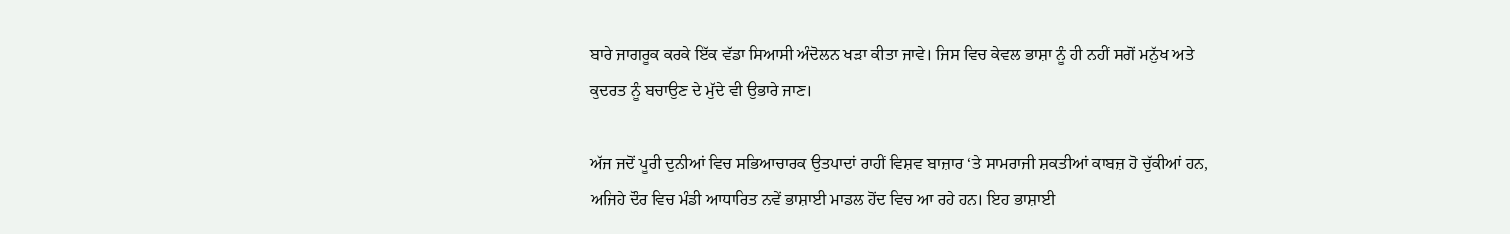ਬਾਰੇ ਜਾਗਰੂਕ ਕਰਕੇ ਇੱਕ ਵੱਡਾ ਸਿਆਸੀ ਅੰਦੋਲਨ ਖੜਾ ਕੀਤਾ ਜਾਵੇ। ਜਿਸ ਵਿਚ ਕੇਵਲ ਭਾਸ਼ਾ ਨੂੰ ਹੀ ਨਹੀਂ ਸਗੋਂ ਮਨੁੱਖ ਅਤੇ ਕੁਦਰਤ ਨੂੰ ਬਚਾਉਣ ਦੇ ਮੁੱਦੇ ਵੀ ਉਭਾਰੇ ਜਾਣ।

ਅੱਜ ਜਦੋਂ ਪੂਰੀ ਦੁਨੀਆਂ ਵਿਚ ਸਭਿਆਚਾਰਕ ਉਤਪਾਦਾਂ ਰਾਹੀਂ ਵਿਸ਼ਵ ਬਾਜ਼ਾਰ ‘ਤੇ ਸਾਮਰਾਜੀ ਸ਼ਕਤੀਆਂ ਕਾਬਜ਼ ਹੋ ਚੁੱਕੀਆਂ ਹਨ, ਅਜਿਹੇ ਦੌਰ ਵਿਚ ਮੰਡੀ ਆਧਾਰਿਤ ਨਵੇਂ ਭਾਸ਼ਾਈ ਮਾਡਲ ਹੋਂਦ ਵਿਚ ਆ ਰਹੇ ਹਨ। ਇਹ ਭਾਸ਼ਾਈ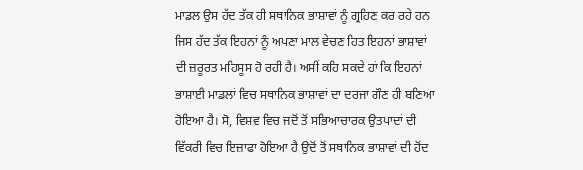ਮਾਡਲ ਉਸ ਹੱਦ ਤੱਕ ਹੀ ਸਥਾਨਿਕ ਭਾਸ਼ਾਵਾਂ ਨੂੰ ਗ੍ਰਹਿਣ ਕਰ ਰਹੇ ਹਨ ਜਿਸ ਹੱਦ ਤੱਕ ਇਹਨਾਂ ਨੂੰ ਅਪਣਾ ਮਾਲ ਵੇਚਣ ਹਿਤ ਇਹਨਾਂ ਭਾਸ਼ਾਵਾਂ ਦੀ ਜ਼ਰੂਰਤ ਮਹਿਸੂਸ ਹੋ ਰਹੀ ਹੈ। ਅਸੀਂ ਕਹਿ ਸਕਦੇ ਹਾਂ ਕਿ ਇਹਨਾਂ ਭਾਸ਼ਾਈ ਮਾਡਲਾਂ ਵਿਚ ਸਥਾਨਿਕ ਭਾਸ਼ਾਵਾਂ ਦਾ ਦਰਜਾ ਗੌਣ ਹੀ ਬਣਿਆ ਹੋਇਆ ਹੈ। ਸੋ, ਵਿਸ਼ਵ ਵਿਚ ਜਦੋਂ ਤੋਂ ਸਭਿਆਚਾਰਕ ਉਤਪਾਦਾਂ ਦੀ ਵਿੱਕਰੀ ਵਿਚ ਇਜ਼ਾਫਾ ਹੋਇਆ ਹੈ ਉਦੋਂ ਤੋਂ ਸਥਾਨਿਕ ਭਾਸ਼ਾਵਾਂ ਦੀ ਹੋਂਦ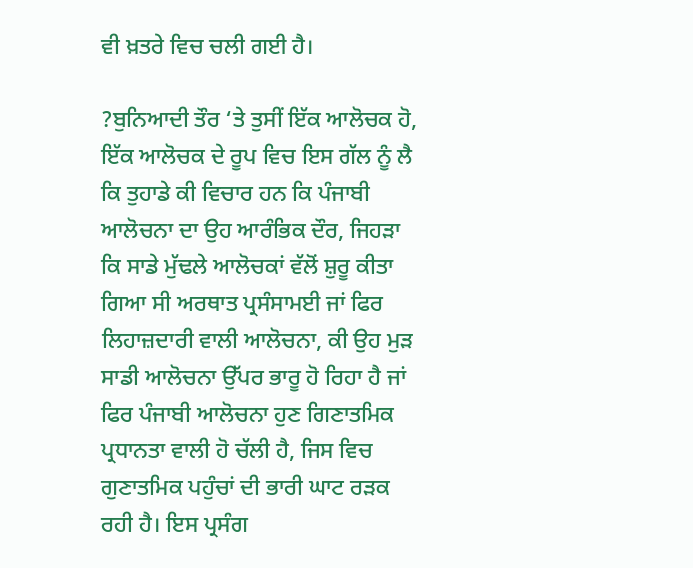ਵੀ ਖ਼ਤਰੇ ਵਿਚ ਚਲੀ ਗਈ ਹੈ।

?ਬੁਨਿਆਦੀ ਤੌਰ ‘ਤੇ ਤੁਸੀਂ ਇੱਕ ਆਲੋਚਕ ਹੋ, ਇੱਕ ਆਲੋਚਕ ਦੇ ਰੂਪ ਵਿਚ ਇਸ ਗੱਲ ਨੂੰ ਲੈ ਕਿ ਤੁਹਾਡੇ ਕੀ ਵਿਚਾਰ ਹਨ ਕਿ ਪੰਜਾਬੀ ਆਲੋਚਨਾ ਦਾ ਉਹ ਆਰੰਭਿਕ ਦੌਰ, ਜਿਹੜਾ ਕਿ ਸਾਡੇ ਮੁੱਢਲੇ ਆਲੋਚਕਾਂ ਵੱਲੋਂ ਸ਼ੁਰੂ ਕੀਤਾ ਗਿਆ ਸੀ ਅਰਥਾਤ ਪ੍ਰਸੰਸਾਮਈ ਜਾਂ ਫਿਰ ਲਿਹਾਜ਼ਦਾਰੀ ਵਾਲੀ ਆਲੋਚਨਾ, ਕੀ ਉਹ ਮੁੜ ਸਾਡੀ ਆਲੋਚਨਾ ਉੱਪਰ ਭਾਰੂ ਹੋ ਰਿਹਾ ਹੈ ਜਾਂ ਫਿਰ ਪੰਜਾਬੀ ਆਲੋਚਨਾ ਹੁਣ ਗਿਣਾਤਮਿਕ ਪ੍ਰਧਾਨਤਾ ਵਾਲੀ ਹੋ ਚੱਲੀ ਹੈ, ਜਿਸ ਵਿਚ ਗੁਣਾਤਮਿਕ ਪਹੁੰਚਾਂ ਦੀ ਭਾਰੀ ਘਾਟ ਰੜਕ ਰਹੀ ਹੈ। ਇਸ ਪ੍ਰਸੰਗ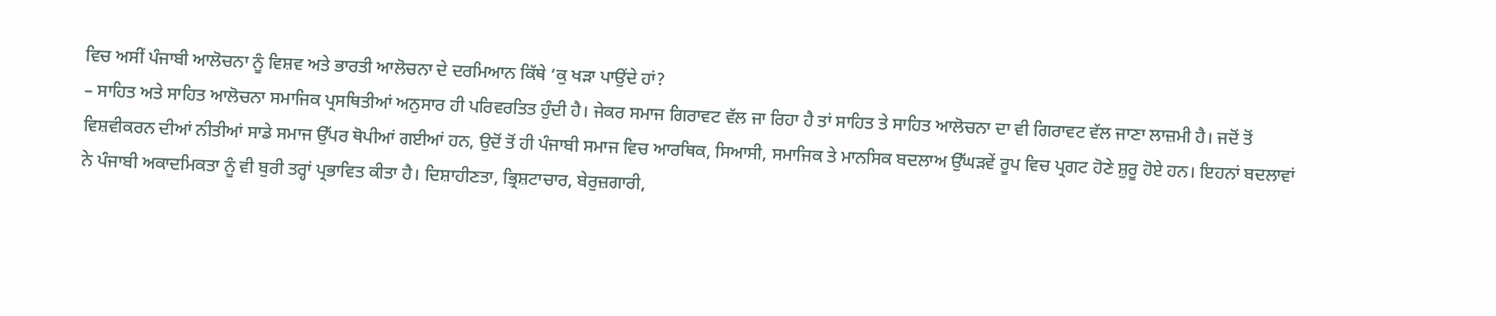ਵਿਚ ਅਸੀਂ ਪੰਜਾਬੀ ਆਲੋਚਨਾ ਨੂੰ ਵਿਸ਼ਵ ਅਤੇ ਭਾਰਤੀ ਆਲੋਚਨਾ ਦੇ ਦਰਮਿਆਨ ਕਿੱਥੇ ‘ਕੁ ਖੜਾ ਪਾਉਂਦੇ ਹਾਂ?
– ਸਾਹਿਤ ਅਤੇ ਸਾਹਿਤ ਆਲੋਚਨਾ ਸਮਾਜਿਕ ਪ੍ਰਸਥਿਤੀਆਂ ਅਨੁਸਾਰ ਹੀ ਪਰਿਵਰਤਿਤ ਹੁੰਦੀ ਹੈ। ਜੇਕਰ ਸਮਾਜ ਗਿਰਾਵਟ ਵੱਲ ਜਾ ਰਿਹਾ ਹੈ ਤਾਂ ਸਾਹਿਤ ਤੇ ਸਾਹਿਤ ਆਲੋਚਨਾ ਦਾ ਵੀ ਗਿਰਾਵਟ ਵੱਲ ਜਾਣਾ ਲਾਜ਼ਮੀ ਹੈ। ਜਦੋਂ ਤੋਂ ਵਿਸ਼ਵੀਕਰਨ ਦੀਆਂ ਨੀਤੀਆਂ ਸਾਡੇ ਸਮਾਜ ਉੱਪਰ ਥੋਪੀਆਂ ਗਈਆਂ ਹਨ, ਉਦੋਂ ਤੋਂ ਹੀ ਪੰਜਾਬੀ ਸਮਾਜ ਵਿਚ ਆਰਥਿਕ, ਸਿਆਸੀ, ਸਮਾਜਿਕ ਤੇ ਮਾਨਸਿਕ ਬਦਲਾਅ ਉੱਘੜਵੇਂ ਰੂਪ ਵਿਚ ਪ੍ਰਗਟ ਹੋਣੇ ਸ਼ੁਰੂ ਹੋਏ ਹਨ। ਇਹਨਾਂ ਬਦਲਾਵਾਂ ਨੇ ਪੰਜਾਬੀ ਅਕਾਦਮਿਕਤਾ ਨੂੰ ਵੀ ਬੁਰੀ ਤਰ੍ਹਾਂ ਪ੍ਰਭਾਵਿਤ ਕੀਤਾ ਹੈ। ਦਿਸ਼ਾਹੀਣਤਾ, ਭ੍ਰਿਸ਼ਟਾਚਾਰ, ਬੇਰੁਜ਼ਗਾਰੀ,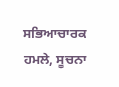ਸਭਿਆਚਾਰਕ ਹਮਲੇ, ਸੂਚਨਾ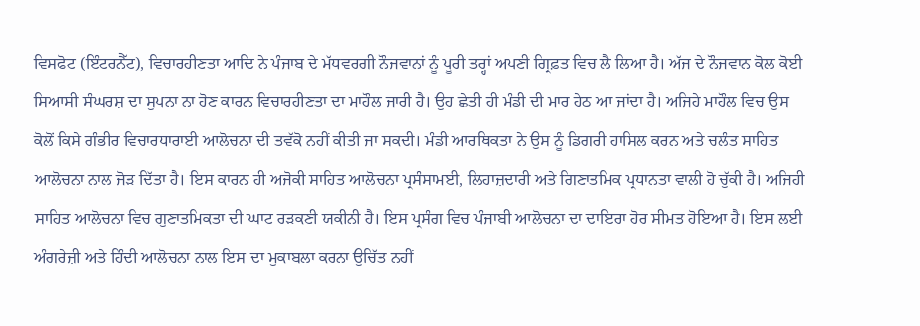ਵਿਸਫੋਟ (ਇੰਟਰਨੈੱਟ), ਵਿਚਾਰਹੀਣਤਾ ਆਦਿ ਨੇ ਪੰਜਾਬ ਦੇ ਮੱਧਵਰਗੀ ਨੌਜਵਾਨਾਂ ਨੂੰ ਪੂਰੀ ਤਰ੍ਹਾਂ ਅਪਣੀ ਗ੍ਰਿਫ਼ਤ ਵਿਚ ਲੈ ਲਿਆ ਹੈ। ਅੱਜ ਦੇ ਨੌਜਵਾਨ ਕੋਲ ਕੋਈ ਸਿਆਸੀ ਸੰਘਰਸ਼ ਦਾ ਸੁਪਨਾ ਨਾ ਹੋਣ ਕਾਰਨ ਵਿਚਾਰਹੀਣਤਾ ਦਾ ਮਾਹੌਲ ਜਾਰੀ ਹੈ। ਉਹ ਛੇਤੀ ਹੀ ਮੰਡੀ ਦੀ ਮਾਰ ਹੇਠ ਆ ਜਾਂਦਾ ਹੈ। ਅਜਿਹੇ ਮਾਹੌਲ ਵਿਚ ਉਸ ਕੋਲੋਂ ਕਿਸੇ ਗੰਭੀਰ ਵਿਚਾਰਧਾਰਾਈ ਆਲੋਚਨਾ ਦੀ ਤਵੱਕੋ ਨਹੀਂ ਕੀਤੀ ਜਾ ਸਕਦੀ। ਮੰਡੀ ਆਰਥਿਕਤਾ ਨੇ ਉਸ ਨੂੰ ਡਿਗਰੀ ਹਾਸਿਲ ਕਰਨ ਅਤੇ ਚਲੰਤ ਸਾਹਿਤ ਆਲੋਚਨਾ ਨਾਲ ਜੋੜ ਦਿੱਤਾ ਹੈ। ਇਸ ਕਾਰਨ ਹੀ ਅਜੋਕੀ ਸਾਹਿਤ ਆਲੋਚਨਾ ਪ੍ਰਸੰਸਾਮਈ, ਲਿਹਾਜ਼ਦਾਰੀ ਅਤੇ ਗਿਣਾਤਮਿਕ ਪ੍ਰਧਾਨਤਾ ਵਾਲੀ ਹੋ ਚੁੱਕੀ ਹੈ। ਅਜਿਹੀ ਸਾਹਿਤ ਆਲੋਚਨਾ ਵਿਚ ਗੁਣਾਤਮਿਕਤਾ ਦੀ ਘਾਟ ਰੜਕਣੀ ਯਕੀਨੀ ਹੈ। ਇਸ ਪ੍ਰਸੰਗ ਵਿਚ ਪੰਜਾਬੀ ਆਲੋਚਨਾ ਦਾ ਦਾਇਰਾ ਹੋਰ ਸੀਮਤ ਹੋਇਆ ਹੈ। ਇਸ ਲਈ ਅੰਗਰੇਜ਼ੀ ਅਤੇ ਹਿੰਦੀ ਆਲੋਚਨਾ ਨਾਲ ਇਸ ਦਾ ਮੁਕਾਬਲਾ ਕਰਨਾ ਉਚਿੱਤ ਨਹੀਂ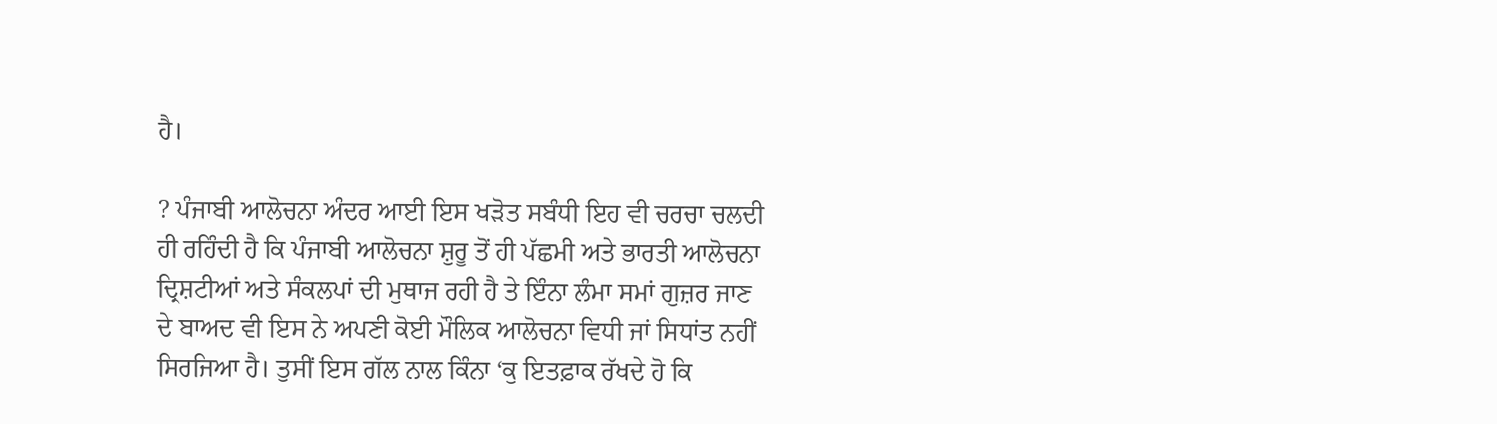ਹੈ।

? ਪੰਜਾਬੀ ਆਲੋਚਨਾ ਅੰਦਰ ਆਈ ਇਸ ਖੜੋਤ ਸਬੰਧੀ ਇਹ ਵੀ ਚਰਚਾ ਚਲਦੀ ਹੀ ਰਹਿੰਦੀ ਹੈ ਕਿ ਪੰਜਾਬੀ ਆਲੋਚਨਾ ਸ਼ੁਰੂ ਤੋਂ ਹੀ ਪੱਛਮੀ ਅਤੇ ਭਾਰਤੀ ਆਲੋਚਨਾ ਦ੍ਰਿਸ਼ਟੀਆਂ ਅਤੇ ਸੰਕਲਪਾਂ ਦੀ ਮੁਥਾਜ ਰਹੀ ਹੈ ਤੇ ਇੰਨਾ ਲੰਮਾ ਸਮਾਂ ਗੁਜ਼ਰ ਜਾਣ ਦੇ ਬਾਅਦ ਵੀ ਇਸ ਨੇ ਅਪਣੀ ਕੋਈ ਮੌਲਿਕ ਆਲੋਚਨਾ ਵਿਧੀ ਜਾਂ ਸਿਧਾਂਤ ਨਹੀਂ ਸਿਰਜਿਆ ਹੈ। ਤੁਸੀਂ ਇਸ ਗੱਲ ਨਾਲ ਕਿੰਨਾ ‘ਕੁ ਇਤਫ਼ਾਕ ਰੱਖਦੇ ਹੋ ਕਿ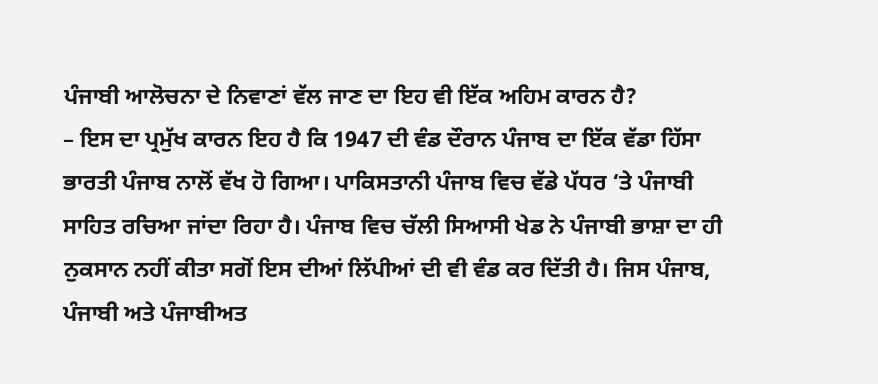ਪੰਜਾਬੀ ਆਲੋਚਨਾ ਦੇ ਨਿਵਾਣਾਂ ਵੱਲ ਜਾਣ ਦਾ ਇਹ ਵੀ ਇੱਕ ਅਹਿਮ ਕਾਰਨ ਹੈ?
– ਇਸ ਦਾ ਪ੍ਰਮੁੱਖ ਕਾਰਨ ਇਹ ਹੈ ਕਿ 1947 ਦੀ ਵੰਡ ਦੌਰਾਨ ਪੰਜਾਬ ਦਾ ਇੱਕ ਵੱਡਾ ਹਿੱਸਾ ਭਾਰਤੀ ਪੰਜਾਬ ਨਾਲੋਂ ਵੱਖ ਹੋ ਗਿਆ। ਪਾਕਿਸਤਾਨੀ ਪੰਜਾਬ ਵਿਚ ਵੱਡੇ ਪੱਧਰ ‘ਤੇ ਪੰਜਾਬੀ ਸਾਹਿਤ ਰਚਿਆ ਜਾਂਦਾ ਰਿਹਾ ਹੈ। ਪੰਜਾਬ ਵਿਚ ਚੱਲੀ ਸਿਆਸੀ ਖੇਡ ਨੇ ਪੰਜਾਬੀ ਭਾਸ਼ਾ ਦਾ ਹੀ ਨੁਕਸਾਨ ਨਹੀਂ ਕੀਤਾ ਸਗੋਂ ਇਸ ਦੀਆਂ ਲਿੱਪੀਆਂ ਦੀ ਵੀ ਵੰਡ ਕਰ ਦਿੱਤੀ ਹੈ। ਜਿਸ ਪੰਜਾਬ, ਪੰਜਾਬੀ ਅਤੇ ਪੰਜਾਬੀਅਤ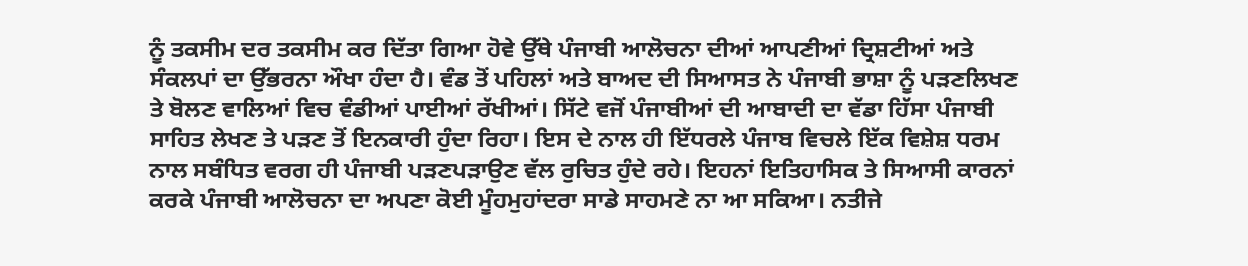ਨੂੰ ਤਕਸੀਮ ਦਰ ਤਕਸੀਮ ਕਰ ਦਿੱਤਾ ਗਿਆ ਹੋਵੇ ਉੱਥੇ ਪੰਜਾਬੀ ਆਲੋਚਨਾ ਦੀਆਂ ਆਪਣੀਆਂ ਦ੍ਰਿਸ਼ਟੀਆਂ ਅਤੇ ਸੰਕਲਪਾਂ ਦਾ ਉੱਭਰਨਾ ਔਖਾ ਹੰਦਾ ਹੈ। ਵੰਡ ਤੋਂ ਪਹਿਲਾਂ ਅਤੇ ਬਾਅਦ ਦੀ ਸਿਆਸਤ ਨੇ ਪੰਜਾਬੀ ਭਾਸ਼ਾ ਨੂੰ ਪੜਣਲਿਖਣ ਤੇ ਬੋਲਣ ਵਾਲਿਆਂ ਵਿਚ ਵੰਡੀਆਂ ਪਾਈਆਂ ਰੱਖੀਆਂ। ਸਿੱਟੇ ਵਜੋਂ ਪੰਜਾਬੀਆਂ ਦੀ ਆਬਾਦੀ ਦਾ ਵੱਡਾ ਹਿੱਸਾ ਪੰਜਾਬੀ ਸਾਹਿਤ ਲੇਖਣ ਤੇ ਪੜਣ ਤੋਂ ਇਨਕਾਰੀ ਹੁੰਦਾ ਰਿਹਾ। ਇਸ ਦੇ ਨਾਲ ਹੀ ਇੱਧਰਲੇ ਪੰਜਾਬ ਵਿਚਲੇ ਇੱਕ ਵਿਸ਼ੇਸ਼ ਧਰਮ ਨਾਲ ਸਬੰਧਿਤ ਵਰਗ ਹੀ ਪੰਜਾਬੀ ਪੜਣਪੜਾਉਣ ਵੱਲ ਰੁਚਿਤ ਹੁੰਦੇ ਰਹੇ। ਇਹਨਾਂ ਇਤਿਹਾਸਿਕ ਤੇ ਸਿਆਸੀ ਕਾਰਨਾਂ ਕਰਕੇ ਪੰਜਾਬੀ ਆਲੋਚਨਾ ਦਾ ਅਪਣਾ ਕੋਈ ਮੂੰਹਮੁਹਾਂਦਰਾ ਸਾਡੇ ਸਾਹਮਣੇ ਨਾ ਆ ਸਕਿਆ। ਨਤੀਜੇ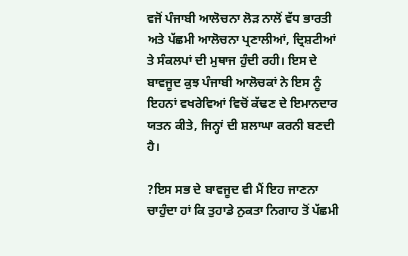ਵਜੋਂ ਪੰਜਾਬੀ ਆਲੋਚਨਾ ਲੋੜ ਨਾਲੋਂ ਵੱਧ ਭਾਰਤੀ ਅਤੇ ਪੱਛਮੀ ਆਲੋਚਨਾ ਪ੍ਰਣਾਲੀਆਂ, ਦ੍ਰਿਸ਼ਟੀਆਂ ਤੇ ਸੰਕਲਪਾਂ ਦੀ ਮੁਥਾਜ ਹੁੰਦੀ ਰਹੀ। ਇਸ ਦੇ ਬਾਵਜੂਦ ਕੁਝ ਪੰਜਾਬੀ ਆਲੋਚਕਾਂ ਨੇ ਇਸ ਨੂੰ ਇਹਨਾਂ ਵਖਰੇਵਿਆਂ ਵਿਚੋਂ ਕੱਢਣ ਦੇ ਇਮਾਨਦਾਰ ਯਤਨ ਕੀਤੇ, ਜਿਨ੍ਹਾਂ ਦੀ ਸ਼ਲਾਘਾ ਕਰਨੀ ਬਣਦੀ ਹੈ।

?ਇਸ ਸਭ ਦੇ ਬਾਵਜੂਦ ਵੀ ਮੈਂ ਇਹ ਜਾਣਨਾ ਚਾਹੁੰਦਾ ਹਾਂ ਕਿ ਤੁਹਾਡੇ ਨੁਕਤਾ ਨਿਗਾਹ ਤੋਂ ਪੱਛਮੀ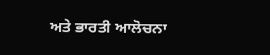ਅਤੇ ਭਾਰਤੀ ਆਲੋਚਨਾ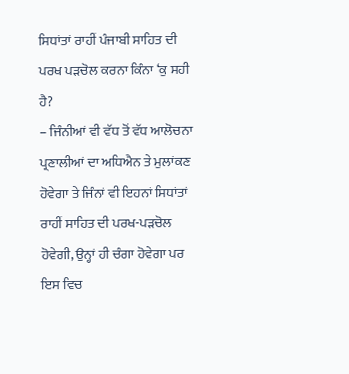ਸਿਧਾਂਤਾਂ ਰਾਹੀਂ ਪੰਜਾਬੀ ਸਾਹਿਤ ਦੀ ਪਰਖ ਪੜਚੋਲ ਕਰਨਾ ਕਿੰਨਾ ‘ਕੁ ਸਹੀ ਹੈ?
– ਜਿੰਨੀਆਂ ਵੀ ਵੱਧ ਤੋਂ ਵੱਧ ਆਲੋਚਨਾ ਪ੍ਰਣਾਲੀਆਂ ਦਾ ਅਧਿਐਨ ਤੇ ਮੁਲਾਂਕਣ ਹੋਵੇਗਾ ਤੇ ਜਿੰਨਾਂ ਵੀ ਇਹਨਾਂ ਸਿਧਾਂਤਾਂ ਰਾਹੀਂ ਸਾਹਿਤ ਦੀ ਪਰਖ-ਪੜਚੋਲ ਹੋਵੇਗੀ, ਉਨ੍ਹਾਂ ਹੀ ਚੰਗਾ ਹੋਵੇਗਾ ਪਰ ਇਸ ਵਿਚ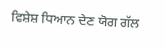ਵਿਸ਼ੇਸ਼ ਧਿਆਨ ਦੇਣ ਯੋਗ ਗੱਲ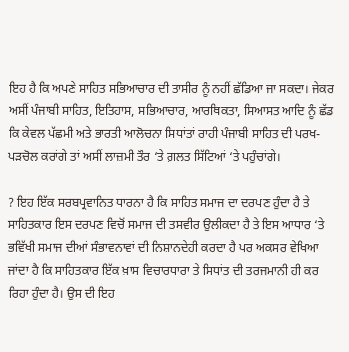ਇਹ ਹੈ ਕਿ ਅਪਣੇ ਸਾਹਿਤ ਸਭਿਆਚਾਰ ਦੀ ਤਾਸੀਰ ਨੂੰ ਨਹੀਂ ਛੱਡਿਆ ਜਾ ਸਕਦਾ। ਜੇਕਰ ਅਸੀਂ ਪੰਜਾਬੀ ਸਾਹਿਤ, ਇਤਿਹਾਸ, ਸਭਿਆਚਾਰ, ਆਰਥਿਕਤਾ, ਸਿਆਸਤ ਆਦਿ ਨੂੰ ਛੱਡ ਕਿ ਕੇਵਲ ਪੱਛਮੀ ਅਤੇ ਭਾਰਤੀ ਆਲੋਚਨਾ ਸਿਧਾਂਤਾਂ ਰਾਹੀ ਪੰਜਾਬੀ ਸਾਹਿਤ ਦੀ ਪਰਖ-ਪੜਚੋਲ ਕਰਾਂਗੇ ਤਾਂ ਅਸੀਂ ਲਾਜ਼ਮੀ ਤੌਰ ‘ਤੇ ਗ਼ਲਤ ਸਿੱਟਿਆਂ ‘ਤੇ ਪਹੁੰਚਾਂਗੇ।

? ਇਹ ਇੱਕ ਸਰਬਪ੍ਰਵਾਨਿਤ ਧਾਰਨਾ ਹੈ ਕਿ ਸਾਹਿਤ ਸਮਾਜ ਦਾ ਦਰਪਣ ਹੁੰਦਾ ਹੈ ਤੇ ਸਾਹਿਤਕਾਰ ਇਸ ਦਰਪਣ ਵਿਚੋਂ ਸਮਾਜ ਦੀ ਤਸਵੀਰ ਉਲੀਕਦਾ ਹੈ ਤੇ ਇਸ ਆਧਾਰ ‘ਤੇ ਭਵਿੱਖੀ ਸਮਾਜ ਦੀਆਂ ਸੰਭਾਵਨਾਵਾਂ ਦੀ ਨਿਸ਼ਾਨਦੇਹੀ ਕਰਦਾ ਹੈ ਪਰ ਅਕਸਰ ਵੇਖਿਆ ਜਾਂਦਾ ਹੈ ਕਿ ਸਾਹਿਤਕਾਰ ਇੱਕ ਖ਼ਾਸ ਵਿਚਾਰਧਾਰਾ ਤੇ ਸਿਧਾਂਤ ਦੀ ਤਰਜਮਾਨੀ ਹੀ ਕਰ ਰਿਹਾ ਹੁੰਦਾ ਹੈ। ਉਸ ਦੀ ਇਹ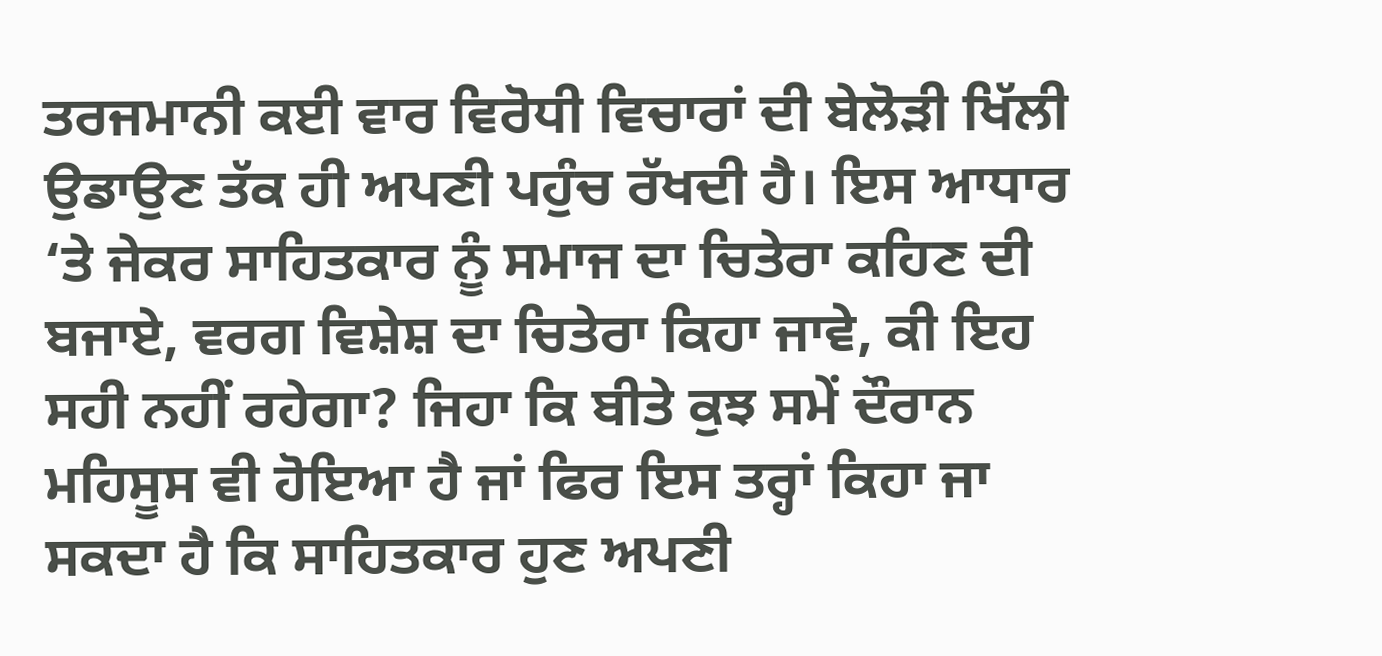ਤਰਜਮਾਨੀ ਕਈ ਵਾਰ ਵਿਰੋਧੀ ਵਿਚਾਰਾਂ ਦੀ ਬੇਲੋੜੀ ਖਿੱਲੀ ਉਡਾਉਣ ਤੱਕ ਹੀ ਅਪਣੀ ਪਹੁੰਚ ਰੱਖਦੀ ਹੈ। ਇਸ ਆਧਾਰ ‘ਤੇ ਜੇਕਰ ਸਾਹਿਤਕਾਰ ਨੂੰ ਸਮਾਜ ਦਾ ਚਿਤੇਰਾ ਕਹਿਣ ਦੀ ਬਜਾਏ, ਵਰਗ ਵਿਸ਼ੇਸ਼ ਦਾ ਚਿਤੇਰਾ ਕਿਹਾ ਜਾਵੇ, ਕੀ ਇਹ ਸਹੀ ਨਹੀਂ ਰਹੇਗਾ? ਜਿਹਾ ਕਿ ਬੀਤੇ ਕੁਝ ਸਮੇਂ ਦੌਰਾਨ ਮਹਿਸੂਸ ਵੀ ਹੋਇਆ ਹੈ ਜਾਂ ਫਿਰ ਇਸ ਤਰ੍ਹਾਂ ਕਿਹਾ ਜਾ ਸਕਦਾ ਹੈ ਕਿ ਸਾਹਿਤਕਾਰ ਹੁਣ ਅਪਣੀ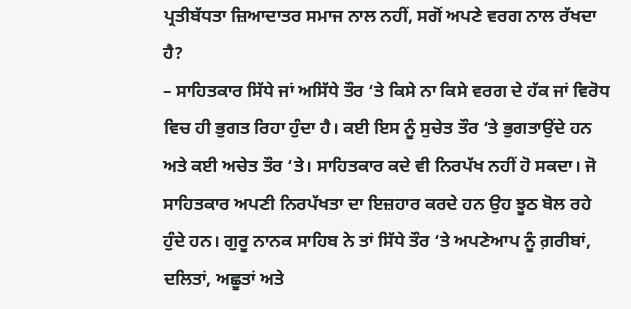ਪ੍ਰਤੀਬੱਧਤਾ ਜ਼ਿਆਦਾਤਰ ਸਮਾਜ ਨਾਲ ਨਹੀਂ, ਸਗੋਂ ਅਪਣੇ ਵਰਗ ਨਾਲ ਰੱਖਦਾ ਹੈ?
– ਸਾਹਿਤਕਾਰ ਸਿੱਧੇ ਜਾਂ ਅਸਿੱਧੇ ਤੌਰ ‘ਤੇ ਕਿਸੇ ਨਾ ਕਿਸੇ ਵਰਗ ਦੇ ਹੱਕ ਜਾਂ ਵਿਰੋਧ ਵਿਚ ਹੀ ਭੁਗਤ ਰਿਹਾ ਹੁੰਦਾ ਹੈ। ਕਈ ਇਸ ਨੂੰ ਸੁਚੇਤ ਤੌਰ ‘ਤੇ ਭੁਗਤਾਉਂਦੇ ਹਨ ਅਤੇ ਕਈ ਅਚੇਤ ਤੌਰ ‘ਤੇ। ਸਾਹਿਤਕਾਰ ਕਦੇ ਵੀ ਨਿਰਪੱਖ ਨਹੀਂ ਹੋ ਸਕਦਾ। ਜੋ ਸਾਹਿਤਕਾਰ ਅਪਣੀ ਨਿਰਪੱਖਤਾ ਦਾ ਇਜ਼ਹਾਰ ਕਰਦੇ ਹਨ ਉਹ ਝੂਠ ਬੋਲ ਰਹੇ ਹੁੰਦੇ ਹਨ। ਗੁਰੂ ਨਾਨਕ ਸਾਹਿਬ ਨੇ ਤਾਂ ਸਿੱਧੇ ਤੌਰ ‘ਤੇ ਅਪਣੇਆਪ ਨੂੰ ਗ਼ਰੀਬਾਂ, ਦਲਿਤਾਂ, ਅਛੂਤਾਂ ਅਤੇ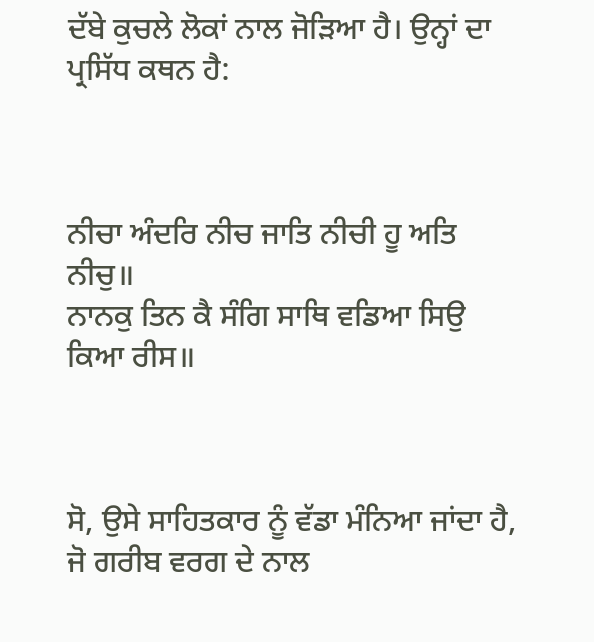ਦੱਬੇ ਕੁਚਲੇ ਲੋਕਾਂ ਨਾਲ ਜੋੜਿਆ ਹੈ। ਉਨ੍ਹਾਂ ਦਾ ਪ੍ਰਸਿੱਧ ਕਥਨ ਹੈ:



ਨੀਚਾ ਅੰਦਰਿ ਨੀਚ ਜਾਤਿ ਨੀਚੀ ਹੂ ਅਤਿ ਨੀਚੁ॥
ਨਾਨਕੁ ਤਿਨ ਕੈ ਸੰਗਿ ਸਾਥਿ ਵਡਿਆ ਸਿਉ ਕਿਆ ਰੀਸ॥



ਸੋ, ਉਸੇ ਸਾਹਿਤਕਾਰ ਨੂੰ ਵੱਡਾ ਮੰਨਿਆ ਜਾਂਦਾ ਹੈ, ਜੋ ਗਰੀਬ ਵਰਗ ਦੇ ਨਾਲ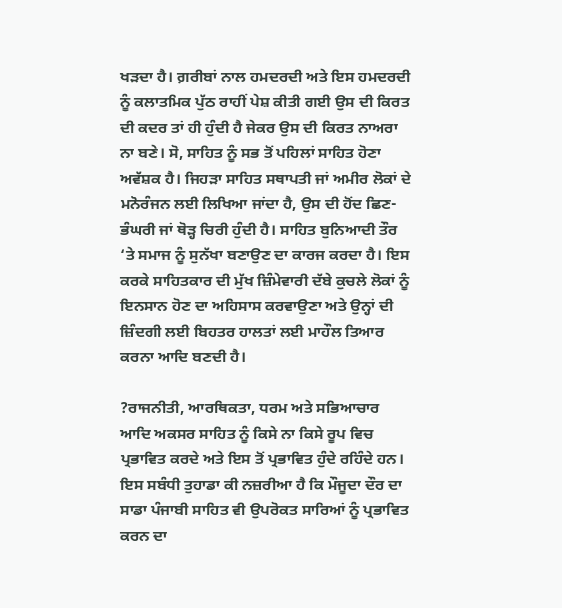ਖੜਦਾ ਹੈ। ਗ਼ਰੀਬਾਂ ਨਾਲ ਹਮਦਰਦੀ ਅਤੇ ਇਸ ਹਮਦਰਦੀ ਨੂੰ ਕਲਾਤਮਿਕ ਪੁੱਠ ਰਾਹੀਂ ਪੇਸ਼ ਕੀਤੀ ਗਈ ਉਸ ਦੀ ਕਿਰਤ ਦੀ ਕਦਰ ਤਾਂ ਹੀ ਹੁੰਦੀ ਹੈ ਜੇਕਰ ਉਸ ਦੀ ਕਿਰਤ ਨਾਅਰਾ ਨਾ ਬਣੇ। ਸੋ, ਸਾਹਿਤ ਨੂੰ ਸਭ ਤੋਂ ਪਹਿਲਾਂ ਸਾਹਿਤ ਹੋਣਾ ਅਵੱਸ਼ਕ ਹੈ। ਜਿਹੜਾ ਸਾਹਿਤ ਸਥਾਪਤੀ ਜਾਂ ਅਮੀਰ ਲੋਕਾਂ ਦੇ ਮਨੋਰੰਜਨ ਲਈ ਲਿਖਿਆ ਜਾਂਦਾ ਹੈ, ਉਸ ਦੀ ਹੋਂਦ ਛਿਣ-ਭੰਘਰੀ ਜਾਂ ਥੋੜ੍ਹ ਚਿਰੀ ਹੁੰਦੀ ਹੈ। ਸਾਹਿਤ ਬੁਨਿਆਦੀ ਤੌਰ ‘ਤੇ ਸਮਾਜ ਨੂੰ ਸੁਨੱਖਾ ਬਣਾਉਣ ਦਾ ਕਾਰਜ ਕਰਦਾ ਹੈ। ਇਸ ਕਰਕੇ ਸਾਹਿਤਕਾਰ ਦੀ ਮੁੱਖ ਜ਼ਿੰਮੇਵਾਰੀ ਦੱਬੇ ਕੁਚਲੇ ਲੋਕਾਂ ਨੂੰ ਇਨਸਾਨ ਹੋਣ ਦਾ ਅਹਿਸਾਸ ਕਰਵਾਉਣਾ ਅਤੇ ਉਨ੍ਹਾਂ ਦੀ ਜ਼ਿੰਦਗੀ ਲਈ ਬਿਹਤਰ ਹਾਲਤਾਂ ਲਈ ਮਾਹੌਲ ਤਿਆਰ ਕਰਨਾ ਆਦਿ ਬਣਦੀ ਹੈ।

?ਰਾਜਨੀਤੀ, ਆਰਥਿਕਤਾ, ਧਰਮ ਅਤੇ ਸਭਿਆਚਾਰ ਆਦਿ ਅਕਸਰ ਸਾਹਿਤ ਨੂੰ ਕਿਸੇ ਨਾ ਕਿਸੇ ਰੂਪ ਵਿਚ ਪ੍ਰਭਾਵਿਤ ਕਰਦੇ ਅਤੇ ਇਸ ਤੋਂ ਪ੍ਰਭਾਵਿਤ ਹੁੰਦੇ ਰਹਿੰਦੇ ਹਨ। ਇਸ ਸਬੰਧੀ ਤੁਹਾਡਾ ਕੀ ਨਜ਼ਰੀਆ ਹੈ ਕਿ ਮੌਜੂਦਾ ਦੌਰ ਦਾ ਸਾਡਾ ਪੰਜਾਬੀ ਸਾਹਿਤ ਵੀ ਉਪਰੋਕਤ ਸਾਰਿਆਂ ਨੂੰ ਪ੍ਰਭਾਵਿਤ ਕਰਨ ਦਾ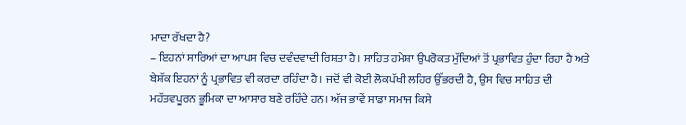ਮਾਦਾ ਰੱਖਦਾ ਹੈ?
– ਇਹਨਾਂ ਸਾਰਿਆਂ ਦਾ ਆਪਸ ਵਿਚ ਦਵੰਦਵਾਦੀ ਰਿਸ਼ਤਾ ਹੈ। ਸਾਹਿਤ ਹਮੇਸ਼ਾ ਉਪਰੋਕਤ ਮੁੱਦਿਆਂ ਤੋਂ ਪ੍ਰਭਾਵਿਤ ਹੁੰਦਾ ਰਿਹਾ ਹੈ ਅਤੇ ਬੇਸ਼ੱਕ ਇਹਨਾਂ ਨੂੰ ਪ੍ਰਭਾਵਿਤ ਵੀ ਕਰਦਾ ਰਹਿੰਦਾ ਹੈ। ਜਦੋਂ ਵੀ ਕੋਈ ਲੋਕਪੱਖੀ ਲਹਿਰ ਉੱਭਰਦੀ ਹੈ, ਉਸ ਵਿਚ ਸਾਹਿਤ ਦੀ ਮਹੱਤਵਪੂਰਨ ਭੂਮਿਕਾ ਦਾ ਆਸਾਰ ਬਣੇ ਰਹਿੰਦੇ ਹਨ। ਅੱਜ ਭਾਵੇਂ ਸਾਡਾ ਸਮਾਜ ਕਿਸੇ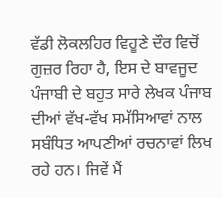ਵੱਡੀ ਲੋਕਲਹਿਰ ਵਿਹੂਣੇ ਦੌਰ ਵਿਚੋਂ ਗੁਜ਼ਰ ਰਿਹਾ ਹੈ, ਇਸ ਦੇ ਬਾਵਜੂਦ ਪੰਜਾਬੀ ਦੇ ਬਹੁਤ ਸਾਰੇ ਲੇਖਕ ਪੰਜਾਬ ਦੀਆਂ ਵੱਖ-ਵੱਖ ਸਮੱਸਿਆਵਾਂ ਨਾਲ ਸਬੰਧਿਤ ਆਪਣੀਆਂ ਰਚਨਾਵਾਂ ਲਿਖ ਰਹੇ ਹਨ। ਜਿਵੇਂ ਮੈਂ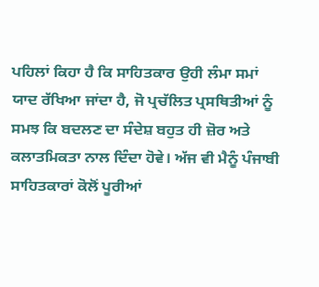ਪਹਿਲਾਂ ਕਿਹਾ ਹੈ ਕਿ ਸਾਹਿਤਕਾਰ ਉਹੀ ਲੰਮਾ ਸਮਾਂ ਯਾਦ ਰੱਖਿਆ ਜਾਂਦਾ ਹੈ, ਜੋ ਪ੍ਰਚੱਲਿਤ ਪ੍ਰਸਥਿਤੀਆਂ ਨੂੰ ਸਮਝ ਕਿ ਬਦਲਣ ਦਾ ਸੰਦੇਸ਼ ਬਹੁਤ ਹੀ ਜ਼ੋਰ ਅਤੇ ਕਲਾਤਮਿਕਤਾ ਨਾਲ ਦਿੰਦਾ ਹੋਵੇ। ਅੱਜ ਵੀ ਮੈਨੂੰ ਪੰਜਾਬੀ ਸਾਹਿਤਕਾਰਾਂ ਕੋਲੋਂ ਪੂਰੀਆਂ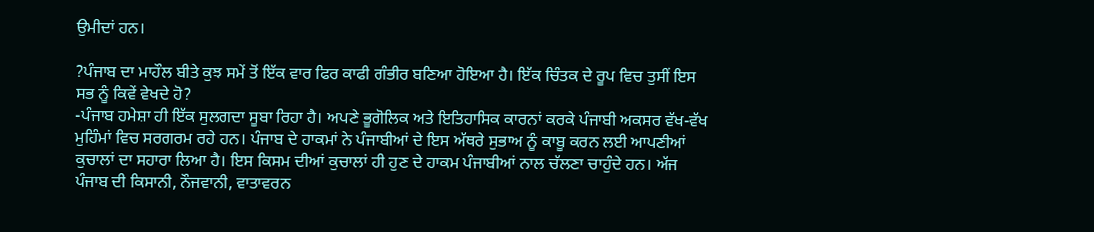ਉਮੀਦਾਂ ਹਨ।

?ਪੰਜਾਬ ਦਾ ਮਾਹੌਲ ਬੀਤੇ ਕੁਝ ਸਮੇਂ ਤੋਂ ਇੱਕ ਵਾਰ ਫਿਰ ਕਾਫੀ ਗੰਭੀਰ ਬਣਿਆ ਹੋਇਆ ਹੈ। ਇੱਕ ਚਿੰਤਕ ਦੇ ਰੂਪ ਵਿਚ ਤੁਸੀਂ ਇਸ ਸਭ ਨੂੰ ਕਿਵੇਂ ਵੇਖਦੇ ਹੋ?
-ਪੰਜਾਬ ਹਮੇਸ਼ਾ ਹੀ ਇੱਕ ਸੁਲਗਦਾ ਸੂਬਾ ਰਿਹਾ ਹੈ। ਅਪਣੇ ਭੂਗੋਲਿਕ ਅਤੇ ਇਤਿਹਾਸਿਕ ਕਾਰਨਾਂ ਕਰਕੇ ਪੰਜਾਬੀ ਅਕਸਰ ਵੱਖ-ਵੱਖ ਮੁਹਿੰਮਾਂ ਵਿਚ ਸਰਗਰਮ ਰਹੇ ਹਨ। ਪੰਜਾਬ ਦੇ ਹਾਕਮਾਂ ਨੇ ਪੰਜਾਬੀਆਂ ਦੇ ਇਸ ਅੱਥਰੇ ਸੁਭਾਅ ਨੂੰ ਕਾਬੂ ਕਰਨ ਲਈ ਆਪਣੀਆਂ ਕੁਚਾਲਾਂ ਦਾ ਸਹਾਰਾ ਲਿਆ ਹੈ। ਇਸ ਕਿਸਮ ਦੀਆਂ ਕੁਚਾਲਾਂ ਹੀ ਹੁਣ ਦੇ ਹਾਕਮ ਪੰਜਾਬੀਆਂ ਨਾਲ ਚੱਲਣਾ ਚਾਹੁੰਦੇ ਹਨ। ਅੱਜ ਪੰਜਾਬ ਦੀ ਕਿਸਾਨੀ, ਨੌਜਵਾਨੀ, ਵਾਤਾਵਰਨ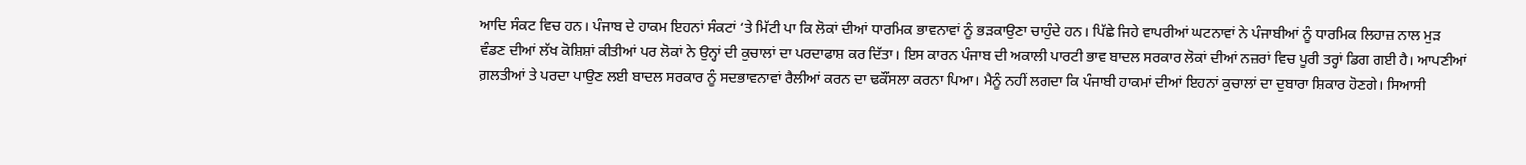ਆਦਿ ਸੰਕਟ ਵਿਚ ਹਨ। ਪੰਜਾਬ ਦੇ ਹਾਕਮ ਇਹਨਾਂ ਸੰਕਟਾਂ ‘ਤੇ ਮਿੱਟੀ ਪਾ ਕਿ ਲੋਕਾਂ ਦੀਆਂ ਧਾਰਮਿਕ ਭਾਵਨਾਵਾਂ ਨੂੰ ਭੜਕਾਉਣਾ ਚਾਹੁੰਦੇ ਹਨ। ਪਿੱਛੇ ਜਿਹੇ ਵਾਪਰੀਆਂ ਘਟਨਾਵਾਂ ਨੇ ਪੰਜਾਬੀਆਂ ਨੂੰ ਧਾਰਮਿਕ ਲਿਹਾਜ਼ ਨਾਲ ਮੁੜ ਵੰਡਣ ਦੀਆਂ ਲੱਖ ਕੋਸ਼ਿਸ਼ਾਂ ਕੀਤੀਆਂ ਪਰ ਲੋਕਾਂ ਨੇ ਉਨ੍ਹਾਂ ਦੀ ਕੁਚਾਲਾਂ ਦਾ ਪਰਦਾਫਾਸ਼ ਕਰ ਦਿੱਤਾ। ਇਸ ਕਾਰਨ ਪੰਜਾਬ ਦੀ ਅਕਾਲੀ ਪਾਰਟੀ ਭਾਵ ਬਾਦਲ ਸਰਕਾਰ ਲੋਕਾਂ ਦੀਆਂ ਨਜ਼ਰਾਂ ਵਿਚ ਪੂਰੀ ਤਰ੍ਹਾਂ ਡਿਗ ਗਈ ਹੈ। ਆਪਣੀਆਂ ਗ਼ਲਤੀਆਂ ਤੇ ਪਰਦਾ ਪਾਉਣ ਲਈ ਬਾਦਲ ਸਰਕਾਰ ਨੂੰ ਸਦਭਾਵਨਾਵਾਂ ਰੈਲੀਆਂ ਕਰਨ ਦਾ ਢਕੌਂਸਲਾ ਕਰਨਾ ਪਿਆ। ਮੈਨੂੰ ਨਹੀਂ ਲਗਦਾ ਕਿ ਪੰਜਾਬੀ ਹਾਕਮਾਂ ਦੀਆਂ ਇਹਨਾਂ ਕੁਚਾਲਾਂ ਦਾ ਦੁਬਾਰਾ ਸ਼ਿਕਾਰ ਹੋਣਗੇ। ਸਿਆਸੀ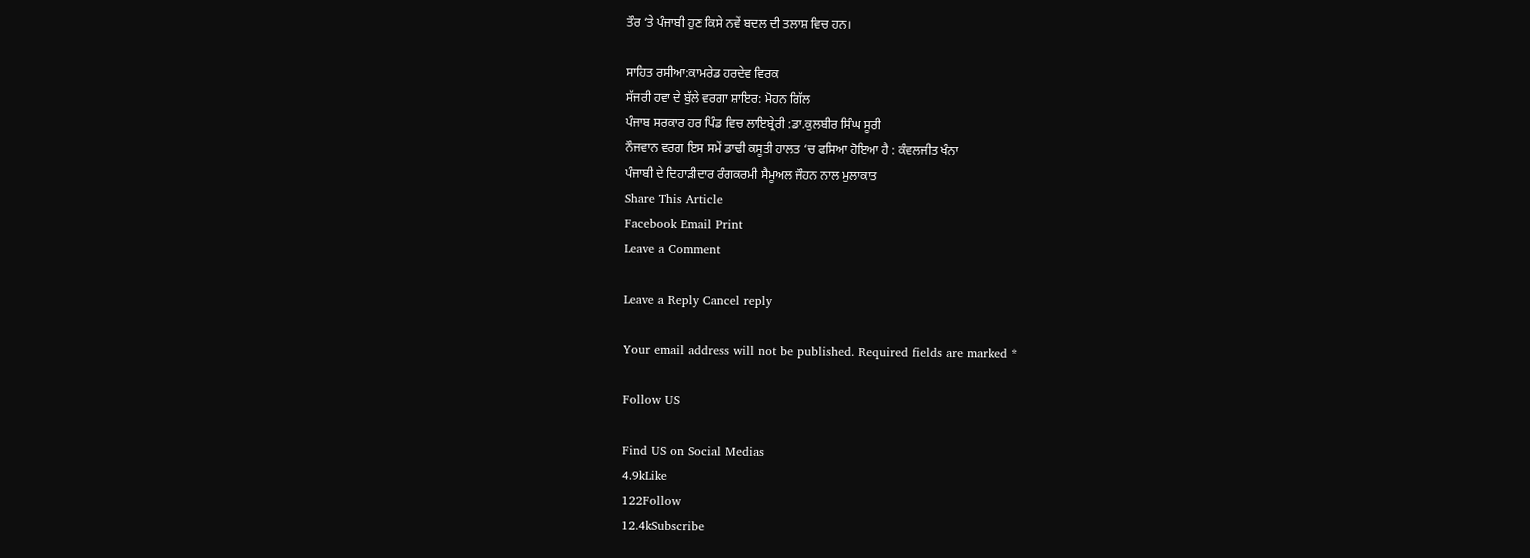ਤੌਰ ‘ਤੇ ਪੰਜਾਬੀ ਹੁਣ ਕਿਸੇ ਨਵੇਂ ਬਦਲ ਦੀ ਤਲਾਸ਼ ਵਿਚ ਹਨ।

ਸਾਹਿਤ ਰਸੀਆ:ਕਾਮਰੇਡ ਹਰਦੇਵ ਵਿਰਕ
ਸੱਜਰੀ ਹਵਾ ਦੇ ਬੁੱਲੇ ਵਰਗਾ ਸ਼ਾਇਰ: ਮੋਹਨ ਗਿੱਲ
ਪੰਜਾਬ ਸਰਕਾਰ ਹਰ ਪਿੰਡ ਵਿਚ ਲਾਇਬ੍ਰੇਰੀ :ਡਾ.ਕੁਲਬੀਰ ਸਿੰਘ ਸੂਰੀ
ਨੌਜਵਾਨ ਵਰਗ ਇਸ ਸਮੇਂ ਡਾਢੀ ਕਸੂਤੀ ਹਾਲਤ ‘ਚ ਫਸਿਆ ਹੋਇਆ ਹੈ : ਕੰਵਲਜੀਤ ਖੰਨਾ
ਪੰਜਾਬੀ ਦੇ ਦਿਹਾੜੀਦਾਰ ਰੰਗਕਰਮੀ ਸੈਮੂਅਲ ਜੌਹਨ ਨਾਲ ਮੁਲਾਕਾਤ
Share This Article
Facebook Email Print
Leave a Comment

Leave a Reply Cancel reply

Your email address will not be published. Required fields are marked *

Follow US

Find US on Social Medias
4.9kLike
122Follow
12.4kSubscribe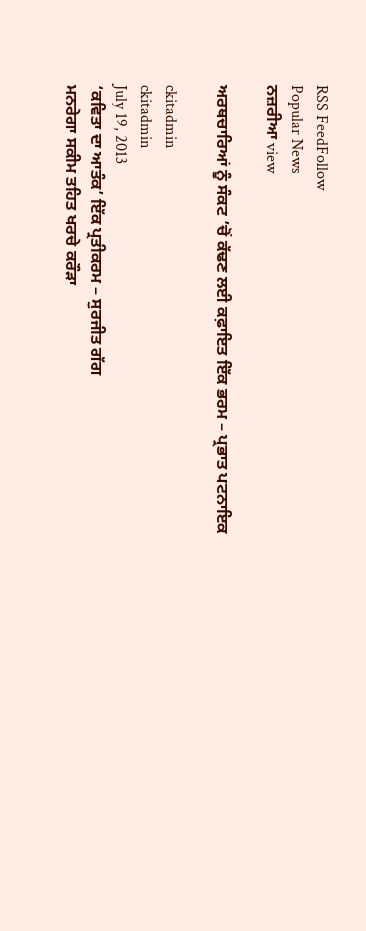RSS FeedFollow
Popular News
ਨਜ਼ਰੀਆ view

ਅਰਥਚਾਰਿਆਂ ਨੂੰ ਸੰਕਟ ’ਚੋਂ ਕੱਢਣ ਲਈ ਕਫ਼ਾਇਤ ਇੱਕ ਭਰਮ – ਪ੍ਰਭਾਤ ਪਟਨਾਇਕ

ckitadmin
ckitadmin
July 19, 2013
‘ਕਵਿਤਾ ਦਾ ਆਤੰਕ’ ਇੱਕ ਪ੍ਰਤੀਕਰਮ – ਸੁਰਜੀਤ ਗੱਗ
ਮਨਰੇਗਾ ਸਕੀਮ ਤਹਿਤ ਖਰਚੇ ਕਰੌੜਾ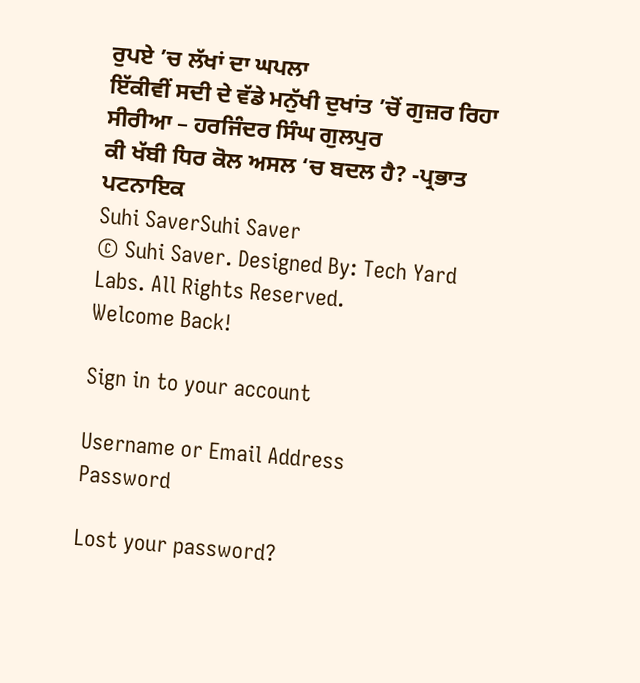ਰੁਪਏ ’ਚ ਲੱਖਾਂ ਦਾ ਘਪਲਾ
ਇੱਕੀਵੀਂ ਸਦੀ ਦੇ ਵੱਡੇ ਮਨੁੱਖੀ ਦੁਖਾਂਤ ’ਚੋਂ ਗੁਜ਼ਰ ਰਿਹਾ ਸੀਰੀਆ – ਹਰਜਿੰਦਰ ਸਿੰਘ ਗੁਲਪੁਰ
ਕੀ ਖੱਬੀ ਧਿਰ ਕੋਲ ਅਸਲ ‘ਚ ਬਦਲ ਹੈ? -ਪ੍ਰਭਾਤ ਪਟਨਾਇਕ
Suhi SaverSuhi Saver
© Suhi Saver. Designed By: Tech Yard Labs. All Rights Reserved.
Welcome Back!

Sign in to your account

Username or Email Address
Password

Lost your password?